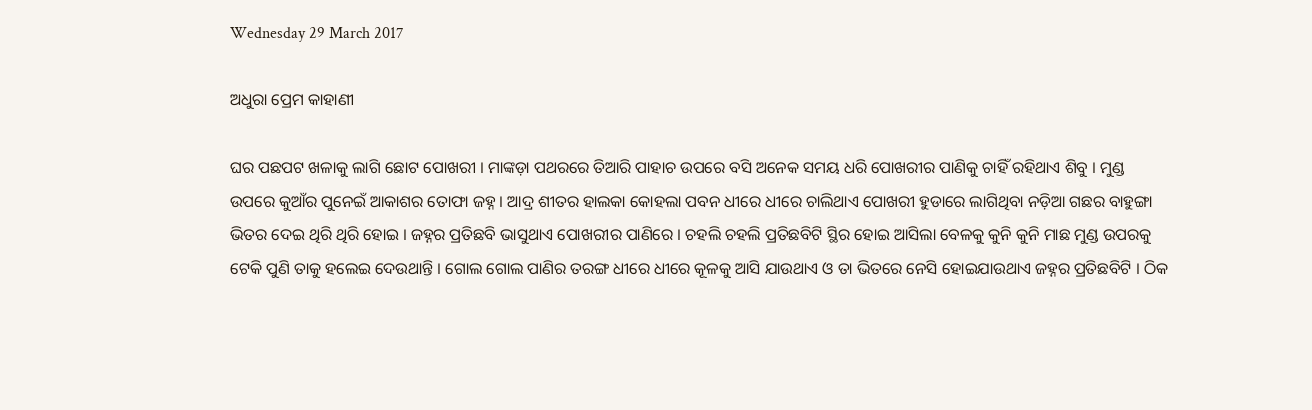Wednesday 29 March 2017

ଅଧୁରା ପ୍ରେମ କାହାଣୀ

ଘର ପଛପଟ ଖଳାକୁ ଲାଗି ଛୋଟ ପୋଖରୀ । ମାଙ୍କଡ଼ା ପଥରରେ ତିଆରି ପାହାଚ ଉପରେ ବସି ଅନେକ ସମୟ ଧରି ପୋଖରୀର ପାଣିକୁ ଚାହିଁ ରହିଥାଏ ଶିବୁ । ମୁଣ୍ଡ ଉପରେ କୁଆଁର ପୁନେଇଁ ଆକାଶର ତୋଫା ଜହ୍ନ । ଆଦ୍ର ଶୀତର ହାଲକା କୋହଲା ପବନ ଧୀରେ ଧୀରେ ଚାଲିଥାଏ ପୋଖରୀ ହୁଡାରେ ଲାଗିଥିବା ନଡ଼ିଆ ଗଛର ବାହୁଙ୍ଗା ଭିତର ଦେଇ ଥିରି ଥିରି ହୋଇ । ଜହ୍ନର ପ୍ରତିଛବି ଭାସୁଥାଏ ପୋଖରୀର ପାଣିରେ । ଚହଲି ଚହଲି ପ୍ରତିଛବିଟି ସ୍ଥିର ହୋଇ ଆସିଲା ବେଳକୁ କୁନି କୁନି ମାଛ ମୁଣ୍ଡ ଉପରକୁ ଟେକି ପୁଣି ତାକୁ ହଲେଇ ଦେଉଥାନ୍ତି । ଗୋଲ ଗୋଲ ପାଣିର ତରଙ୍ଗ ଧୀରେ ଧୀରେ କୂଳକୁ ଆସି ଯାଉଥାଏ ଓ ତା ଭିତରେ ନେସି ହୋଇଯାଉଥାଏ ଜହ୍ନର ପ୍ରତିଛବିଟି । ଠିକ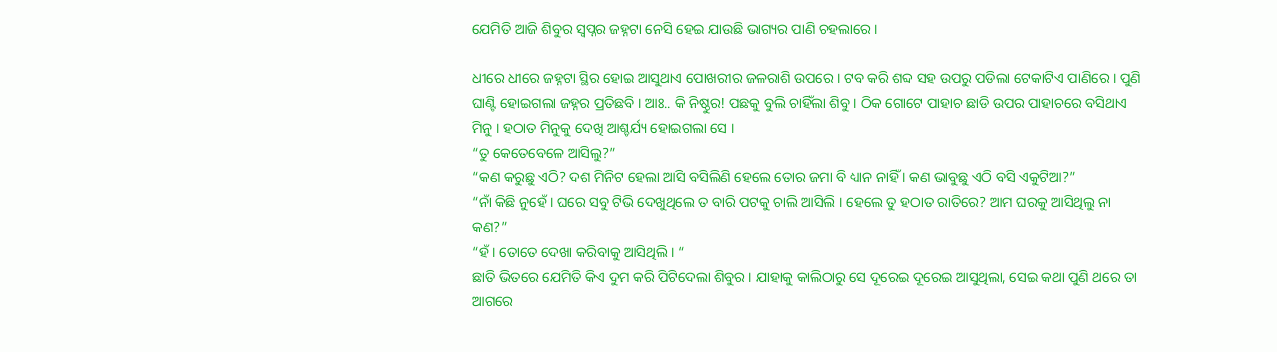ଯେମିତି ଆଜି ଶିବୁର ସ୍ୱପ୍ନର ଜହ୍ନଟା ନେସି ହେଇ ଯାଉଛି ଭାଗ୍ୟର ପାଣି ଚହଲାରେ ।

ଧୀରେ ଧୀରେ ଜହ୍ନଟା ସ୍ଥିର ହୋଇ ଆସୁଥାଏ ପୋଖରୀର ଜଳରାଶି ଉପରେ । ଟବ କରି ଶବ୍ଦ ସହ ଉପରୁ ପଡିଲା ଟେକାଟିଏ ପାଣିରେ । ପୁଣି ଘାଣ୍ଟି ହୋଇଗଲା ଜହ୍ନର ପ୍ରତିଛବି । ଆଃ.. କି ନିଷ୍ଠୁର! ପଛକୁ ବୁଲି ଚାହିଁଲା ଶିବୁ । ଠିକ ଗୋଟେ ପାହାଚ ଛାଡି ଉପର ପାହାଚରେ ବସିଥାଏ ମିନୁ । ହଠାତ ମିନୁକୁ ଦେଖି ଆଶ୍ଚର୍ଯ୍ୟ ହୋଇଗଲା ସେ ।
“ତୁ କେତେବେଳେ ଆସିଲୁ?”
“କଣ କରୁଛୁ ଏଠି? ଦଶ ମିନିଟ ହେଲା ଆସି ବସିଲିଣି ହେଲେ ତୋର ଜମା ବି ଧ୍ୟାନ ନାହିଁ । କଣ ଭାବୁଛୁ ଏଠି ବସି ଏକୁଟିଆ?”
“ନାଁ କିଛି ନୁହେଁ । ଘରେ ସବୁ ଟିଭି ଦେଖୁଥିଲେ ତ ବାରି ପଟକୁ ଚାଲି ଆସିଲି । ହେଲେ ତୁ ହଠାତ ରାତିରେ? ଆମ ଘରକୁ ଆସିଥିଲୁ ନା କଣ?”
“ହଁ । ତୋତେ ଦେଖା କରିବାକୁ ଆସିଥିଲି । “
ଛାତି ଭିତରେ ଯେମିତି କିଏ ଦୁମ କରି ପିଟିଦେଲା ଶିବୁର । ଯାହାକୁ କାଲିଠାରୁ ସେ ଦୂରେଇ ଦୂରେଇ ଆସୁଥିଲା, ସେଇ କଥା ପୁଣି ଥରେ ତା ଆଗରେ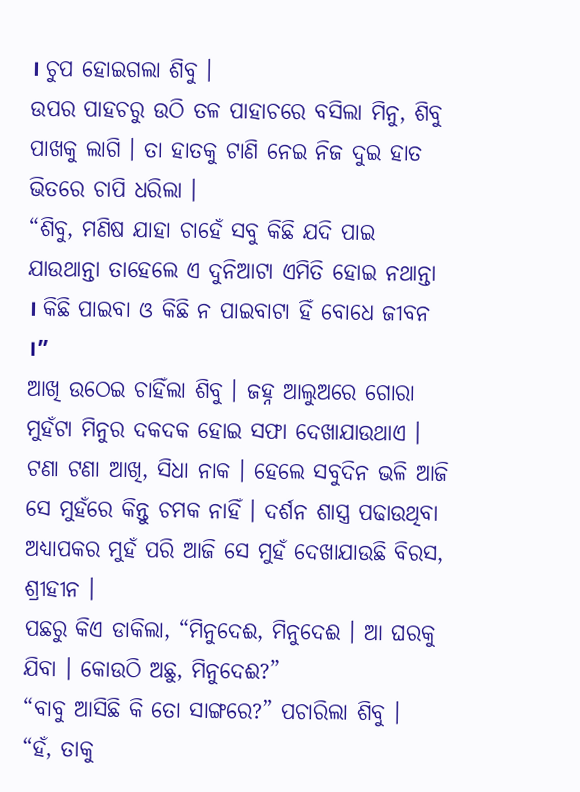। ଚୁପ ହୋଇଗଲା ଶିବୁ ।
ଉପର ପାହଚରୁ ଉଠି ତଳ ପାହାଚରେ ବସିଲା ମିନୁ, ଶିବୁ ପାଖକୁ ଲାଗି । ତା ହାତକୁ ଟାଣି ନେଇ ନିଜ ଦୁଇ ହାତ ଭିତରେ ଚାପି ଧରିଲା ।
“ଶିବୁ, ମଣିଷ ଯାହା ଚାହେଁ ସବୁ କିଛି ଯଦି ପାଇ ଯାଉଥାନ୍ତା ତାହେଲେ ଏ ଦୁନିଆଟା ଏମିତି ହୋଇ ନଥାନ୍ତା । କିଛି ପାଇବା ଓ କିଛି ନ ପାଇବାଟା ହିଁ ବୋଧେ ଜୀବନ ।”
ଆଖି ଉଠେଇ ଚାହିଁଲା ଶିବୁ । ଜହ୍ନ ଆଲୁଅରେ ଗୋରା ମୁହଁଟା ମିନୁର ଦକଦକ ହୋଇ ସଫା ଦେଖାଯାଉଥାଏ । ଟଣା ଟଣା ଆଖି, ସିଧା ନାକ । ହେଲେ ସବୁଦିନ ଭଳି ଆଜି ସେ ମୁହଁରେ କିନ୍ତୁ ଚମକ ନାହିଁ । ଦର୍ଶନ ଶାସ୍ତ୍ର ପଢାଉଥିବା ଅଧ୍ୟାପକର ମୁହଁ ପରି ଆଜି ସେ ମୁହଁ ଦେଖାଯାଉଛି ବିରସ, ଶ୍ରୀହୀନ ।
ପଛରୁ କିଏ ଡାକିଲା, “ମିନୁଦେଈ, ମିନୁଦେଈ । ଆ ଘରକୁ ଯିବା । କୋଉଠି ଅଛୁ, ମିନୁଦେଈ?”
“ବାବୁ ଆସିଛି କି ତୋ ସାଙ୍ଗରେ?” ପଚାରିଲା ଶିବୁ ।
“ହଁ, ତାକୁ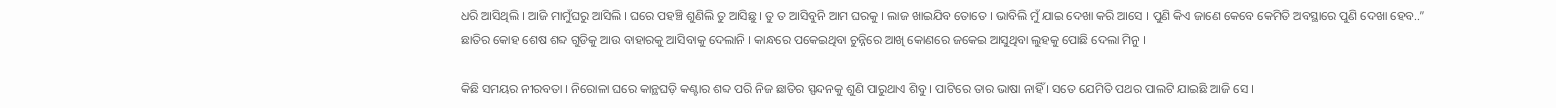ଧରି ଆସିଥିଲି । ଆଜି ମାମୁଁଘରୁ ଆସିଲି । ଘରେ ପହଞ୍ଚି ଶୁଣିଲି ତୁ ଆସିଛୁ । ତୁ ତ ଆସିବୁନି ଆମ ଘରକୁ । ଲାଜ ଖାଇଯିବ ତୋତେ । ଭାବିଲି ମୁଁ ଯାଇ ଦେଖା କରି ଆସେ । ପୁଣି କିଏ ଜାଣେ କେବେ କେମିତି ଅବସ୍ଥାରେ ପୁଣି ଦେଖା ହେବ..”
ଛାତିର କୋହ ଶେଷ ଶବ୍ଦ ଗୁଡିକୁ ଆଉ ବାହାରକୁ ଆସିବାକୁ ଦେଲାନି । କାନ୍ଧରେ ପକେଇଥିବା ଚୁନ୍ନିରେ ଆଖି କୋଣରେ ଜକେଇ ଆସୁଥିବା ଲୁହକୁ ପୋଛି ଦେଲା ମିନୁ ।

କିଛି ସମୟର ନୀରବତା । ନିରୋଳା ଘରେ କାନ୍ଥଘଡ଼ି କଣ୍ଟାର ଶବ୍ଦ ପରି ନିଜ ଛାତିର ସ୍ପନ୍ଦନକୁ ଶୁଣି ପାରୁଥାଏ ଶିବୁ । ପାଟିରେ ତାର ଭାଷା ନାହିଁ । ସତେ ଯେମିତି ପଥର ପାଲଟି ଯାଇଛି ଆଜି ସେ ।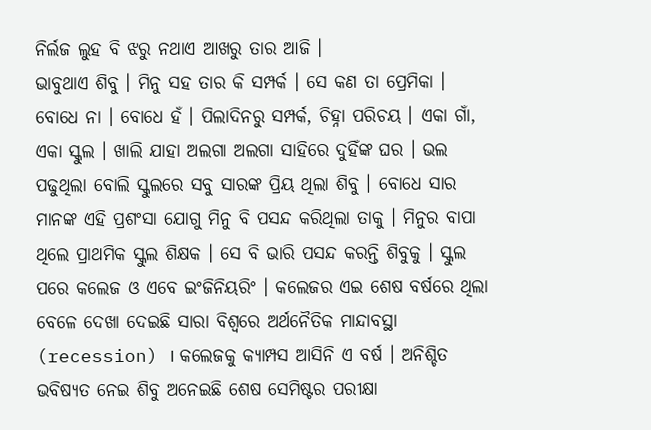ନିର୍ଲଜ ଲୁହ ବି ଝରୁ ନଥାଏ ଆଖରୁ ତାର ଆଜି ।
ଭାବୁଥାଏ ଶିବୁ । ମିନୁ ସହ ତାର କି ସମ୍ପର୍କ । ସେ କଣ ତା ପ୍ରେମିକା । ବୋଧେ ନା । ବୋଧେ ହଁ । ପିଲାଦିନରୁ ସମ୍ପର୍କ, ଚିହ୍ନା ପରିଚୟ । ଏକା ଗାଁ, ଏକା ସ୍କୁଲ । ଖାଲି ଯାହା ଅଲଗା ଅଲଗା ସାହିରେ ଦୁହିଁଙ୍କ ଘର । ଭଲ ପଢୁଥିଲା ବୋଲି ସ୍କୁଲରେ ସବୁ ସାରଙ୍କ ପ୍ରିୟ ଥିଲା ଶିବୁ । ବୋଧେ ସାର ମାନଙ୍କ ଏହି ପ୍ରଶଂସା ଯୋଗୁ ମିନୁ ବି ପସନ୍ଦ କରିଥିଲା ତାକୁ । ମିନୁର ବାପା ଥିଲେ ପ୍ରାଥମିକ ସ୍କୁଲ ଶିକ୍ଷକ । ସେ ବି ଭାରି ପସନ୍ଦ କରନ୍ତି ଶିବୁକୁ । ସ୍କୁଲ ପରେ କଲେଜ ଓ ଏବେ ଇଂଜିନିୟରିଂ । କଲେଜର ଏଇ ଶେଷ ବର୍ଷରେ ଥିଲା ବେଳେ ଦେଖା ଦେଇଛି ସାରା ବିଶ୍ୱରେ ଅର୍ଥନୈତିକ ମାନ୍ଦାବସ୍ଥା (recession) । କଲେଜକୁ କ୍ୟାମ୍ପସ ଆସିନି ଏ ବର୍ଷ । ଅନିଶ୍ଚିତ ଭବିଷ୍ୟତ ନେଇ ଶିବୁ ଅନେଇଛି ଶେଷ ସେମିଷ୍ଟର ପରୀକ୍ଷା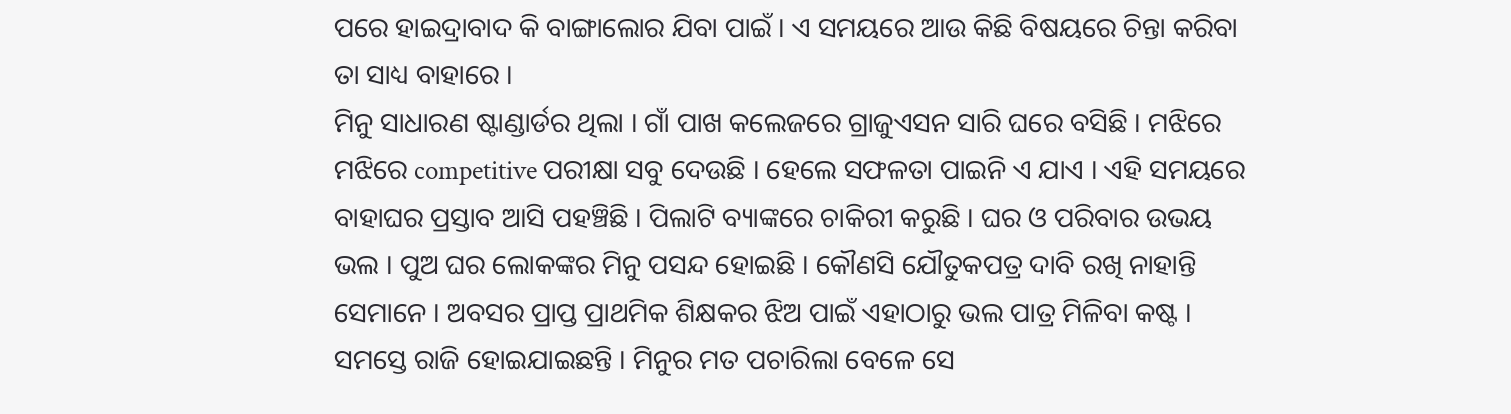ପରେ ହାଇଦ୍ରାବାଦ କି ବାଙ୍ଗାଲୋର ଯିବା ପାଇଁ । ଏ ସମୟରେ ଆଉ କିଛି ବିଷୟରେ ଚିନ୍ତା କରିବା ତା ସାଧ୍ୟ ବାହାରେ ।
ମିନୁ ସାଧାରଣ ଷ୍ଟାଣ୍ଡାର୍ଡର ଥିଲା । ଗାଁ ପାଖ କଲେଜରେ ଗ୍ରାଜୁଏସନ ସାରି ଘରେ ବସିଛି । ମଝିରେ ମଝିରେ competitive ପରୀକ୍ଷା ସବୁ ଦେଉଛି । ହେଲେ ସଫଳତା ପାଇନି ଏ ଯାଏ । ଏହି ସମୟରେ ବାହାଘର ପ୍ରସ୍ତାବ ଆସି ପହଞ୍ଚିଛି । ପିଲାଟି ବ୍ୟାଙ୍କରେ ଚାକିରୀ କରୁଛି । ଘର ଓ ପରିବାର ଉଭୟ ଭଲ । ପୁଅ ଘର ଲୋକଙ୍କର ମିନୁ ପସନ୍ଦ ହୋଇଛି । କୌଣସି ଯୌତୁକପତ୍ର ଦାବି ରଖି ନାହାନ୍ତି ସେମାନେ । ଅବସର ପ୍ରାପ୍ତ ପ୍ରାଥମିକ ଶିକ୍ଷକର ଝିଅ ପାଇଁ ଏହାଠାରୁ ଭଲ ପାତ୍ର ମିଳିବା କଷ୍ଟ । ସମସ୍ତେ ରାଜି ହୋଇଯାଇଛନ୍ତି । ମିନୁର ମତ ପଚାରିଲା ବେଳେ ସେ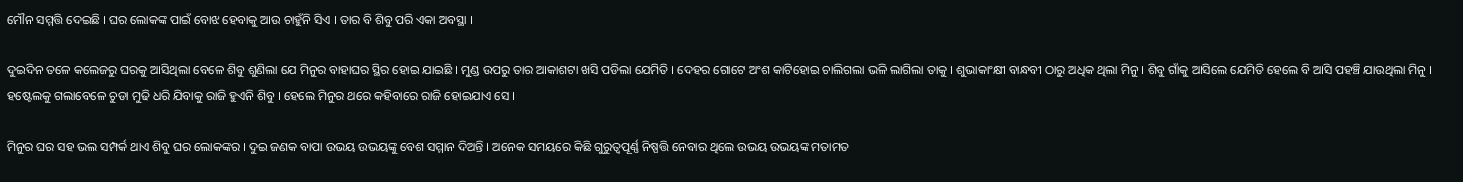ମୌନ ସମ୍ମତ୍ତି ଦେଇଛି । ଘର ଲୋକଙ୍କ ପାଇଁ ବୋଝ ହେବାକୁ ଆଉ ଚାହୁଁନି ସିଏ । ତାର ବି ଶିବୁ ପରି ଏକା ଅବସ୍ଥା ।

ଦୁଇଦିନ ତଳେ କଲେଜରୁ ଘରକୁ ଆସିଥିଲା ବେଳେ ଶିବୁ ଶୁଣିଲା ଯେ ମିନୁର ବାହାଘର ସ୍ଥିର ହୋଇ ଯାଇଛି । ମୁଣ୍ଡ ଉପରୁ ତାର ଆକାଶଟା ଖସି ପଡିଲା ଯେମିତି । ଦେହର ଗୋଟେ ଅଂଶ କାଟିହୋଇ ଚାଲିଗଲା ଭଳି ଲାଗିଲା ତାକୁ । ଶୁଭାକାଂକ୍ଷୀ ବାନ୍ଧବୀ ଠାରୁ ଅଧିକ ଥିଲା ମିନୁ । ଶିବୁ ଗାଁକୁ ଆସିଲେ ଯେମିତି ହେଲେ ବି ଆସି ପହଞ୍ଚି ଯାଉଥିଲା ମିନୁ । ହଷ୍ଟେଲକୁ ଗଲାବେଳେ ଚୁଡା ମୁଢି ଧରି ଯିବାକୁ ରାଜି ହୁଏନି ଶିବୁ । ହେଲେ ମିନୁର ଥରେ କହିବାରେ ରାଜି ହୋଇଯାଏ ସେ ।

ମିନୁର ଘର ସହ ଭଲ ସମ୍ପର୍କ ଥାଏ ଶିବୁ ଘର ଲୋକଙ୍କର । ଦୁଇ ଜଣକ ବାପା ଉଭୟ ଉଭୟଙ୍କୁ ବେଶ ସମ୍ମାନ ଦିଅନ୍ତି । ଅନେକ ସମୟରେ କିଛି ଗୁରୁତ୍ୱପୂର୍ଣ୍ଣ ନିଷ୍ପତ୍ତି ନେବାର ଥିଲେ ଉଭୟ ଉଭୟଙ୍କ ମତାମତ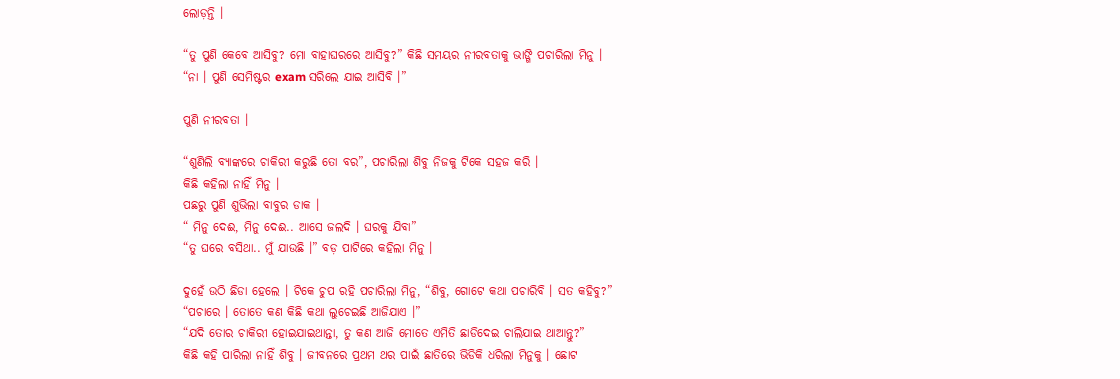ଲୋଡ଼ନ୍ତି ।

“ତୁ ପୁଣି କେବେ ଆସିବୁ? ମୋ ବାହାଘରରେ ଆସିବୁ?” କିଛି ସମୟର ନୀରବତାକୁ ଭାଙ୍ଗି ପଚାରିଲା ମିନୁ ।
“ନା । ପୁଣି ସେମିଷ୍ଟର exam ସରିଲେ ଯାଇ ଆସିବି ।”

ପୁଣି ନୀରବତା ।

“ଶୁଣିଲି ବ୍ୟାଙ୍କରେ ଚାକିରୀ କରୁଛି ତୋ ବର”, ପଚାରିଲା ଶିବୁ ନିଜକୁ ଟିକେ ସହଜ କରି ।
କିଛି କହିଲା ନାହିଁ ମିନୁ ।
ପଛରୁ ପୁଣି ଶୁଭିଲା ବାବୁର ଡାକ ।
“ ମିନୁ ଦେଈ, ମିନୁ ଦେଈ.. ଆସେ ଜଲଦି । ଘରକୁ ଯିବା”
“ତୁ ଘରେ ବସିଥା.. ମୁଁ ଯାଉଛି ।” ବଡ଼ ପାଟିରେ କହିଲା ମିନୁ ।

ଦୁହେଁ ଉଠି ଛିଡା ହେଲେ । ଟିକେ ଚୁପ ରହି ପଚାରିଲା ମିନୁ, “ଶିବୁ, ଗୋଟେ କଥା ପଚାରିବି । ସତ କହିବୁ?”
“ପଚାରେ । ତୋତେ କଣ କିଛି କଥା ଲୁଚେଇଛି ଆଜିଯାଏ ।”
“ଯଦି ତୋର ଚାକିରୀ ହୋଇଯାଇଥାନ୍ତା, ତୁ କଣ ଆଜି ମୋତେ ଏମିତି ଛାଡିଦେଇ ଚାଲିଯାଇ ଥାଆନ୍ତୁ?”
କିଛି କହି ପାରିଲା ନାହିଁ ଶିବୁ । ଜୀବନରେ ପ୍ରଥମ ଥର ପାଇଁ ଛାତିରେ ଭିଡିକି ଧରିଲା ମିନୁକୁ । ଛୋଟ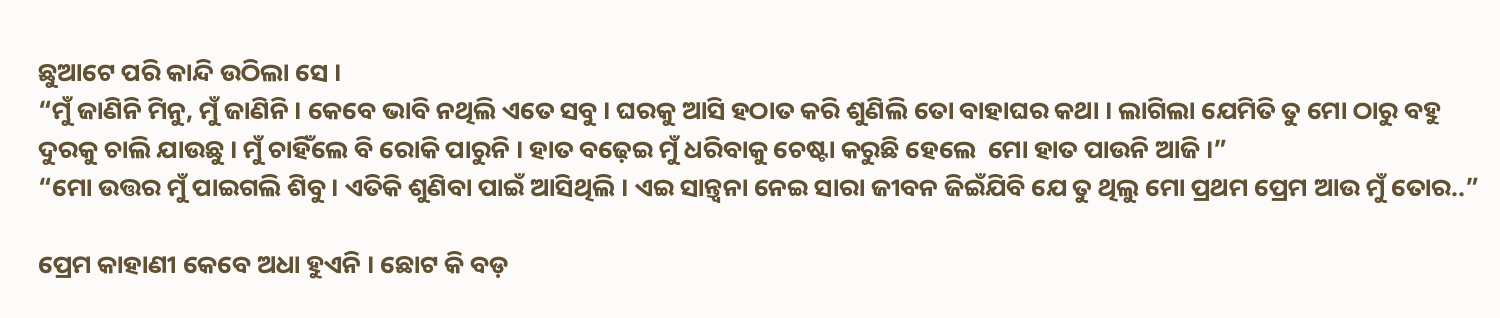ଛୁଆଟେ ପରି କାନ୍ଦି ଉଠିଲା ସେ ।
“ମୁଁ ଜାଣିନି ମିନୁ, ମୁଁ ଜାଣିନି । କେବେ ଭାବି ନଥିଲି ଏତେ ସବୁ । ଘରକୁ ଆସି ହଠାତ କରି ଶୁଣିଲି ତୋ ବାହାଘର କଥା । ଲାଗିଲା ଯେମିତି ତୁ ମୋ ଠାରୁ ବହୁ ଦୁରକୁ ଚାଲି ଯାଉଛୁ । ମୁଁ ଚାହିଁଲେ ବି ରୋକି ପାରୁନି । ହାତ ବଢ଼େଇ ମୁଁ ଧରିବାକୁ ଚେଷ୍ଟା କରୁଛି ହେଲେ  ମୋ ହାତ ପାଉନି ଆଜି ।”
“ମୋ ଉତ୍ତର ମୁଁ ପାଇଗଲି ଶିବୁ । ଏତିକି ଶୁଣିବା ପାଇଁ ଆସିଥିଲି । ଏଇ ସାନ୍ତ୍ୱନା ନେଇ ସାରା ଜୀବନ ଜିଇଁଯିବି ଯେ ତୁ ଥିଲୁ ମୋ ପ୍ରଥମ ପ୍ରେମ ଆଉ ମୁଁ ତୋର..”

ପ୍ରେମ କାହାଣୀ କେବେ ଅଧା ହୁଏନି । ଛୋଟ କି ବଡ଼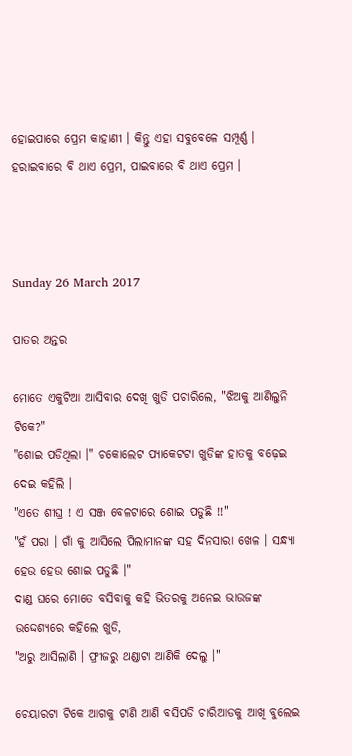ହୋଇପାରେ ପ୍ରେମ କାହାଣୀ । କିନ୍ତୁ ଏହା ସବୁବେଳେ ସମ୍ପୂର୍ଣ୍ଣ । ହରାଇବାରେ ବି ଥାଏ ପ୍ରେମ, ପାଇବାରେ ବି ଥାଏ ପ୍ରେମ ।



Sunday 26 March 2017

ପାତର ଅନ୍ତର

ମୋତେ ଏକୁଟିଆ ଆସିବାର ଦେଖି ଖୁଡି ପଚାରିଲେ, "ଝିଅକୁ ଆଣିଲୁନି ଟିକେ?"
"ଶୋଇ ପଡିଥିଲା ।" ଚକୋଲେଟ ପ୍ୟାକେଟଟା ଖୁଡିଙ୍କ ହାତକୁ ବଢ଼େଇ ଦେଇ କହିଲି ।
"ଏତେ ଶୀଘ୍ର ! ଏ ସଞ୍ଜ ବେଳଟାରେ ଶୋଇ ପଡୁଛି !!"
"ହଁ ପରା । ଗାଁ କୁ ଆସିଲେ ପିଲାମାନଙ୍କ ସହ ଦିନସାରା ଖେଳ । ସନ୍ଧ୍ୟା ହେଉ ହେଉ ଶୋଇ ପଡୁଛି ।"
ଦାଣ୍ଡ ଘରେ ମୋତେ ବସିବାକୁ କହି ଭିତରକୁ ଅନେଇ ଭାଉଜଙ୍କ ଉଦ୍ଦେଶ୍ୟରେ କହିଲେ ଖୁଡି,
"ଅରୁ ଆସିଲାଣି । ଫ୍ରୀଜରୁ ଥଣ୍ଡାଟା ଆଣିକି ଦେଲୁ ।"

ଚେୟାରଟା ଟିକେ ଆଗକୁ ଟାଣି ଆଣି ବସିପଡି ଚାରିଆଡକୁ ଆଖି ବୁଲେଇ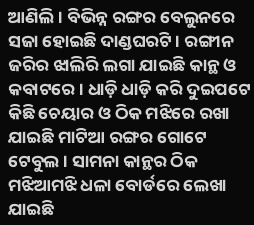ଆଣିଲି । ବିଭିନ୍ନ ରଙ୍ଗର ବେଲୁନରେ ସଜା ହୋଇଛି ଦାଣ୍ଡଘରଟି । ରଙ୍ଗୀନ ଜରିର ଝାଲିରି ଲଗା ଯାଇଛି କାନ୍ଥ ଓ କବାଟରେ । ଧାଡ଼ି ଧାଡ଼ି କରି ଦୁଇପଟେ କିଛି ଚେୟାର ଓ ଠିକ ମଝିରେ ରଖା ଯାଇଛି ମାଟିଆ ରଙ୍ଗର ଗୋଟେ ଟେବୁଲ । ସାମନା କାନ୍ଥର ଠିକ ମଝିଆମଝି ଧଳା ବୋର୍ଡରେ ଲେଖା ଯାଇଛି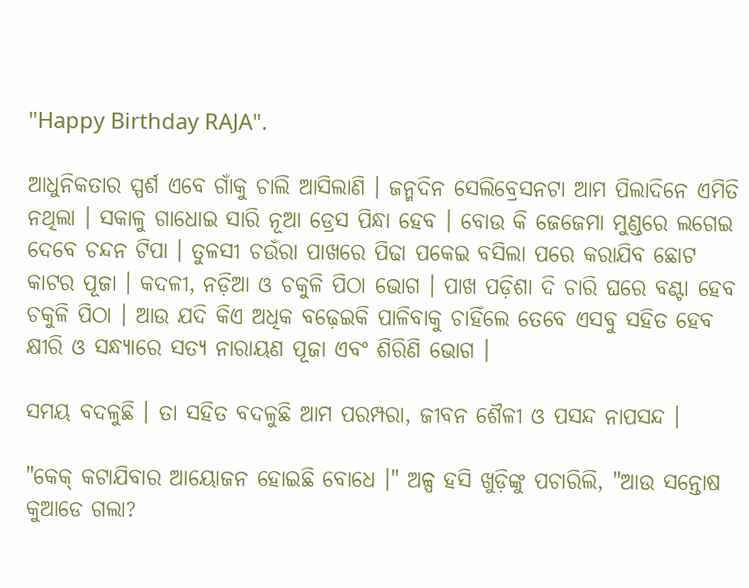"Happy Birthday RAJA".

ଆଧୁନିକତାର ସ୍ପର୍ଶ ଏବେ ଗାଁକୁ ଚାଲି ଆସିଲାଣି । ଜନ୍ମଦିନ ସେଲିବ୍ରେସନଟା ଆମ ପିଲାଦିନେ ଏମିତି ନଥିଲା । ସକାଳୁ ଗାଧୋଇ ସାରି ନୂଆ ଡ୍ରେସ ପିନ୍ଧା ହେବ । ବୋଉ କି ଜେଜେମା ମୁଣ୍ଡରେ ଲଗେଇ ଦେବେ ଚନ୍ଦନ ଟିପା । ତୁଳସୀ ଚଉଁରା ପାଖରେ ପିଢା ପକେଇ ବସିଲା ପରେ କରାଯିବ ଛୋଟ କାଟର ପୂଜା । କଦଳୀ, ନଡ଼ିଆ ଓ ଚକୁଳି ପିଠା ଭୋଗ । ପାଖ ପଡ଼ିଶା ଦି ଚାରି ଘରେ ବଣ୍ଟା ହେବ ଚକୁଳି ପିଠା । ଆଉ ଯଦି କିଏ ଅଧିକ ବଢ଼େଇକି ପାଳିବାକୁ ଚାହିଁଲେ ତେବେ ଏସବୁ ସହିତ ହେବ କ୍ଷୀରି ଓ ସନ୍ଧ୍ୟାରେ ସତ୍ୟ ନାରାୟଣ ପୂଜା ଏବଂ ଶିରିଣି ଭୋଗ ।

ସମୟ ବଦଳୁଛି । ତା ସହିତ ବଦଳୁଛି ଆମ ପରମ୍ପରା, ଜୀବନ ଶୈଳୀ ଓ ପସନ୍ଦ ନାପସନ୍ଦ ।

"କେକ୍ କଟାଯିବାର ଆୟୋଜନ ହୋଇଛି ବୋଧେ ।" ଅଳ୍ପ ହସି ଖୁଡ଼ିଙ୍କୁ ପଚାରିଲି, "ଆଉ ସନ୍ତୋଷ କୁଆଡେ ଗଲା?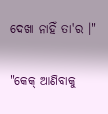ଦେଖା ନାହିଁ ତା'ର ।"

"କେକ୍ ଆଣିବାକୁ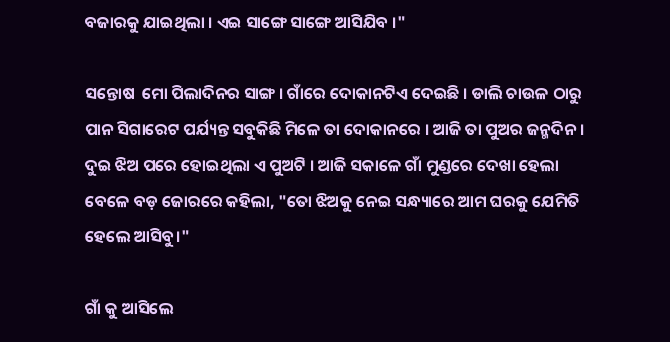ବଜାରକୁ ଯାଇଥିଲା । ଏଇ ସାଙ୍ଗେ ସାଙ୍ଗେ ଆସିଯିବ ।"

ସନ୍ତୋଷ  ମୋ ପିଲାଦିନର ସାଙ୍ଗ । ଗାଁରେ ଦୋକାନଟିଏ ଦେଇଛି । ଡାଲି ଚାଉଳ ଠାରୁ ପାନ ସିଗାରେଟ ପର୍ଯ୍ୟନ୍ତ ସବୁକିଛି ମିଳେ ତା ଦୋକାନରେ । ଆଜି ତା ପୁଅର ଜନ୍ମଦିନ । ଦୁଇ ଝିଅ ପରେ ହୋଇଥିଲା ଏ ପୁଅଟି । ଆଜି ସକାଳେ ଗାଁ ମୁଣ୍ଡରେ ଦେଖା ହେଲା ବେଳେ ବଡ଼ ଜୋରରେ କହିଲା, "ତୋ ଝିଅକୁ ନେଇ ସନ୍ଧ୍ୟାରେ ଆମ ଘରକୁ ଯେମିତି ହେଲେ ଆସିବୁ।"

ଗାଁ କୁ ଆସିଲେ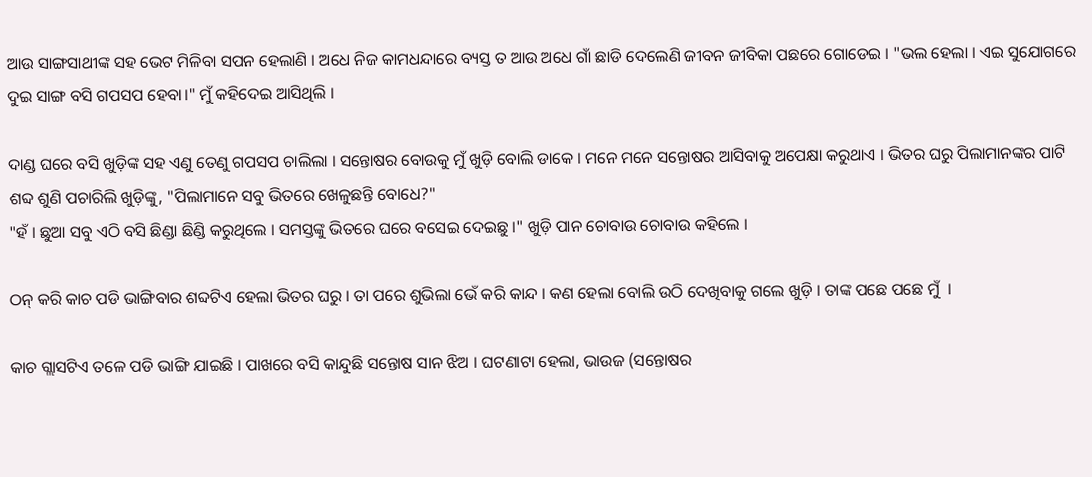ଆଉ ସାଙ୍ଗସାଥୀଙ୍କ ସହ ଭେଟ ମିଳିବା ସପନ ହେଲାଣି । ଅଧେ ନିଜ କାମଧନ୍ଦାରେ ବ୍ୟସ୍ତ ତ ଆଉ ଅଧେ ଗାଁ ଛାଡି ଦେଲେଣି ଜୀବନ ଜୀବିକା ପଛରେ ଗୋଡେଇ । "ଭଲ ହେଲା । ଏଇ ସୁଯୋଗରେ ଦୁଇ ସାଙ୍ଗ ବସି ଗପସପ ହେବା।" ମୁଁ କହିଦେଇ ଆସିଥିଲି ।

ଦାଣ୍ଡ ଘରେ ବସି ଖୁଡ଼ିଙ୍କ ସହ ଏଣୁ ତେଣୁ ଗପସପ ଚାଲିଲା । ସନ୍ତୋଷର ବୋଉକୁ ମୁଁ ଖୁଡ଼ି ବୋଲି ଡାକେ । ମନେ ମନେ ସନ୍ତୋଷର ଆସିବାକୁ ଅପେକ୍ଷା କରୁଥାଏ । ଭିତର ଘରୁ ପିଲାମାନଙ୍କର ପାଟି ଶବ୍ଦ ଶୁଣି ପଚାରିଲି ଖୁଡ଼ିଙ୍କୁ, "ପିଲାମାନେ ସବୁ ଭିତରେ ଖେଳୁଛନ୍ତି ବୋଧେ?"
"ହଁ । ଛୁଆ ସବୁ ଏଠି ବସି ଛିଣ୍ଡା ଛିଣ୍ଡି କରୁଥିଲେ । ସମସ୍ତଙ୍କୁ ଭିତରେ ଘରେ ବସେଇ ଦେଇଛୁ ।" ଖୁଡ଼ି ପାନ ଚୋବାଉ ଚୋବାଉ କହିଲେ ।

ଠନ୍ କରି କାଚ ପଡି ଭାଙ୍ଗିବାର ଶବ୍ଦଟିଏ ହେଲା ଭିତର ଘରୁ । ତା ପରେ ଶୁଭିଲା ଭେଁ କରି କାନ୍ଦ । କଣ ହେଲା ବୋଲି ଉଠି ଦେଖିବାକୁ ଗଲେ ଖୁଡ଼ି । ତାଙ୍କ ପଛେ ପଛେ ମୁଁ  ।

କାଚ ଗ୍ଲାସଟିଏ ତଳେ ପଡି ଭାଙ୍ଗି ଯାଇଛି । ପାଖରେ ବସି କାନ୍ଦୁଛି ସନ୍ତୋଷ ସାନ ଝିଅ । ଘଟଣାଟା ହେଲା, ଭାଉଜ (ସନ୍ତୋଷର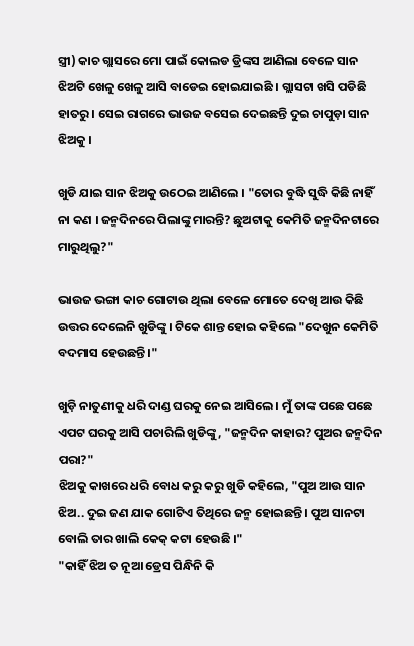ସ୍ତ୍ରୀ) କାଚ ଗ୍ଲାସରେ ମୋ ପାଇଁ କୋଲଡ ଡ୍ରିଙ୍କସ ଆଣିଲା ବେଳେ ସାନ ଝିଅଟି ଖେଳୁ ଖେଳୁ ଆସି ବାଡେଇ ହୋଇଯାଇଛି । ଗ୍ଲାସଟା ଖସି ପଡିଛି ହାତରୁ । ସେଇ ରାଗରେ ଭାଉଜ ବସେଇ ଦେଇଛନ୍ତି ଦୁଇ ଚାପୁଡ଼ା ସାନ ଝିଅକୁ ।

ଖୁଡି ଯାଇ ସାନ ଝିଅକୁ ଉଠେଇ ଆଣିଲେ । "ତୋର ବୁଦ୍ଧି ସୁଦ୍ଧି କିଛି ନାହିଁ ନା କଣ । ଜନ୍ମଦିନରେ ପିଲାଙ୍କୁ ମାରନ୍ତି? ଛୁଅଟାକୁ କେମିତି ଜନ୍ମଦିନଟାରେ ମାରୁଥିଲୁ?"

ଭାଉଜ ଭଙ୍ଗା କାଚ ଗୋଟାଉ ଥିଲା ବେଳେ ମୋତେ ଦେଖି ଆଉ କିଛି ଉତ୍ତର ଦେଲେନି ଖୁଡିଙ୍କୁ । ଟିକେ ଶାନ୍ତ ହୋଇ କହିଲେ "ଦେଖୁନ କେମିତି ବଦମାସ ହେଉଛନ୍ତି ।"

ଖୁଡ଼ି ନାତୁଣୀକୁ ଧରି ଦାଣ୍ଡ ଘରକୁ ନେଇ ଆସିଲେ । ମୁଁ ତାଙ୍କ ପଛେ ପଛେ ଏପଟ ଘରକୁ ଆସି ପଚାରିଲି ଖୁଡିଙ୍କୁ, "ଜନ୍ମଦିନ କାହାର? ପୁଅର ଜନ୍ମଦିନ ପରା?"
ଝିଅକୁ କାଖରେ ଧରି ବୋଧ କରୁ କରୁ ଖୁଡି କହିଲେ, "ପୁଅ ଆଉ ସାନ ଝିଅ.. ଦୁଇ ଜଣ ଯାକ ଗୋଟିଏ ତିଥିରେ ଜନ୍ମ ହୋଇଛନ୍ତି । ପୁଅ ସାନଟା ବୋଲି ତାର ଖାଲି କେକ୍ କଟା ହେଉଛି ।"
"କାହିଁ ଝିଅ ତ ନୂଆ ଡ୍ରେସ ପିନ୍ଧିନି କି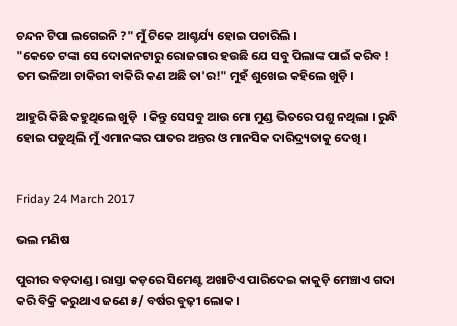ଚନ୍ଦନ ଟିପା ଲଗେଇନି ?" ମୁଁ ଟିକେ ଆଶ୍ଚର୍ଯ୍ୟ ହୋଇ ପଚାରିଲି ।
"କେତେ ଟଙ୍କା ସେ ଦୋକାନଟାରୁ ରୋଜଗାର ହଉଛି ଯେ ସବୁ ପିଲାଙ୍କ ପାଇଁ କରିବ ! ତମ ଭଳିଆ ଚାକିରୀ ବାକିରି କଣ ଅଛି ତା'ର!" ମୁହଁ ଶୁଖେଇ କହିଲେ ଖୁଡ଼ି ।

ଆହୁରି କିଛି କହୁଥିଲେ ଖୁଡ଼ି  । କିନ୍ତୁ ସେସବୁ ଆଉ ମୋ ମୁଣ୍ଡ ଭିତରେ ପଶୁ ନଥିଲା । ରୁନ୍ଧି ହୋଇ ପଡୁଥିଲି ମୁଁ ଏମାନଙ୍କର ପାତର ଅନ୍ତର ଓ ମାନସିକ ଦାରିଦ୍ର୍ୟତାକୁ ଦେଖି ।


Friday 24 March 2017

ଭଲ ମଣିଷ

ପୁରୀର ବଡ଼ଦାଣ୍ଡ । ରାସ୍ତା କଡ଼ରେ ସିମେଣ୍ଟ ଅଖାଟିଏ ପାରିଦେଇ କାକୁଡ଼ି ମେଞ୍ଚାଏ ଗଦା କରି ବିକ୍ରି କରୁଥାଏ ଜଣେ ୫/ ବର୍ଷର ବୁଢ଼ୀ ଲୋକ ।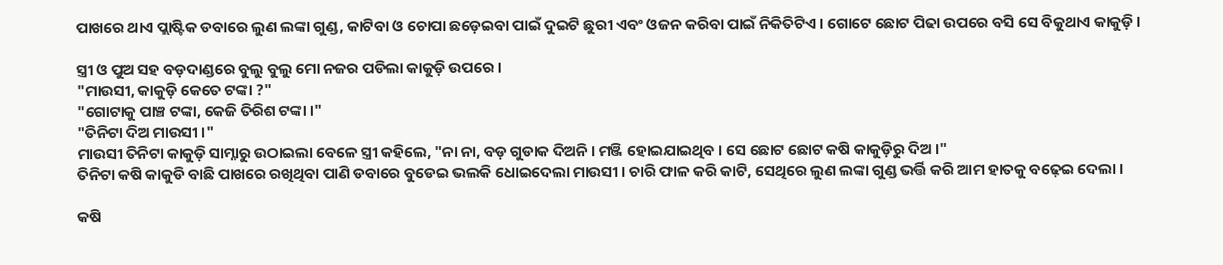ପାଖରେ ଥାଏ ପ୍ଲାଷ୍ଟିକ ଡବାରେ ଲୁଣ ଲଙ୍କା ଗୁଣ୍ଡ, କାଟିବା ଓ ଚୋପା ଛଡ଼େଇବା ପାଇଁ ଦୁଇଟି ଛୁରୀ ଏବଂ ଓଜନ କରିବା ପାଇଁ ନିକିତିଟିଏ । ଗୋଟେ ଛୋଟ ପିଢା ଉପରେ ବସି ସେ ବିକୁଥାଏ କାକୁଡ଼ି ।

ସ୍ତ୍ରୀ ଓ ପୁଅ ସହ ବଡ଼ଦାଣ୍ଡରେ ବୁଲୁ ବୁଲୁ ମୋ ନଜର ପଡିଲା କାକୁଡ଼ି ଉପରେ ।
"ମାଉସୀ, କାକୁଡ଼ି କେତେ ଟଙ୍କା ?"
"ଗୋଟାକୁ ପାଞ୍ଚ ଟଙ୍କା, କେଜି ତିରିଶ ଟଙ୍କା ।"
"ତିନିଟା ଦିଅ ମାଉସୀ ।"
ମାଉସୀ ତିନିଟା କାକୁଡ଼ି ସାମ୍ନାରୁ ଉଠାଇଲା ବେଳେ ସ୍ତ୍ରୀ କହିଲେ, "ନା ନା, ବଡ଼ ଗୁଡାକ ଦିଅନି । ମଞ୍ଜି ହୋଇଯାଇଥିବ । ସେ ଛୋଟ ଛୋଟ କଷି କାକୁଡ଼ିରୁ ଦିଅ ।"
ତିନିଟା କଷି କାକୁଡି ବାଛି ପାଖରେ ରଖିଥିବା ପାଣି ଡବାରେ ବୁଡେଇ ଭଲକି ଧୋଇଦେଲା ମାଉସୀ । ଚାରି ଫାଳ କରି କାଟି, ସେଥିରେ ଲୁଣ ଲଙ୍କା ଗୁଣ୍ଡ ଭର୍ତ୍ତି କରି ଆମ ହାତକୁ ବଢ଼େଇ ଦେଲା ।

କଷି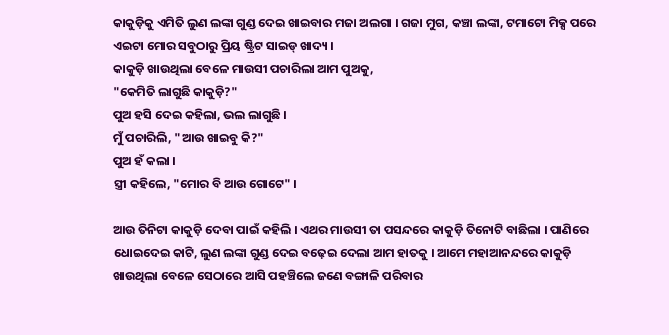କାକୁଡ଼ିକୁ ଏମିତି ଲୁଣ ଲଙ୍କା ଗୁଣ୍ଡ ଦେଇ ଖାଇବାର ମଜା ଅଲଗା । ଗଜା ମୁଗ, କଞ୍ଚା ଲଙ୍କା, ଟମାଟୋ ମିକ୍ସ ପରେ ଏଇଟା ମୋର ସବୁଠାରୁ ପ୍ରିୟ ଷ୍ଟ୍ରିଟ ସାଇଡ୍ ଖାଦ୍ୟ ।
କାକୁଡ଼ି ଖାଉଥିଲା ବେଳେ ମାଉସୀ ପଚାରିଲା ଆମ ପୁଅକୁ,
"କେମିତି ଲାଗୁଛି କାକୁଡ଼ି?"
ପୁଅ ହସି ଦେଇ କହିଲା, ଭଲ ଲାଗୁଛି ।
ମୁଁ ପଚାରିଲି, "ଆଉ ଖାଇବୁ କି?"
ପୁଅ ହଁ କଲା ।
ସ୍ତ୍ରୀ କହିଲେ, "ମୋର ବି ଆଉ ଗୋଟେ" ।

ଆଉ ତିନିଟା କାକୁଡ଼ି ଦେବା ପାଇଁ କହିଲି । ଏଥର ମାଉସୀ ତା ପସନ୍ଦରେ କାକୁଡ଼ି ତିନୋଟି ବାଛିଲା । ପାଣିରେ ଧୋଇଦେଇ କାଟି, ଲୁଣ ଲଙ୍କା ଗୁଣ୍ଡ ଦେଇ ବଢ଼େଇ ଦେଲା ଆମ ହାତକୁ । ଆମେ ମହାଆନନ୍ଦରେ କାକୁଡ଼ି ଖାଉଥିଲା ବେଳେ ସେଠାରେ ଆସି ପହଞ୍ଚିଲେ ଜଣେ ବଙ୍ଗାଳି ପରିବାର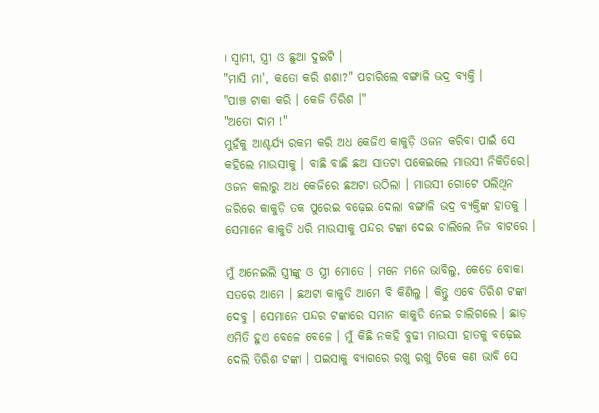। ସ୍ୱାମୀ, ସ୍ତ୍ରୀ ଓ ଛୁଆ ଦୁଇଟି ।
"ମାସି ମା', କତୋ କରି ଶଶା?" ପଚାରିଲେ ବଙ୍ଗାଳି ଭଦ୍ର ବ୍ୟକ୍ତି ।
"ପାଞ୍ଚ ଟାକା କରି । କେଜି ତିରିଶ ।"
"ଅତୋ ଦାମ !"
ମୁହଁକୁ ଆଶ୍ଚର୍ଯ୍ୟ ରକମ କରି ଅଧ କେଜିଏ କାକୁଡ଼ି ଓଜନ କରିବା ପାଇଁ ସେ କହିଲେ ମାଉସୀକୁ । ବାଛି ବାଛି ଛଅ ସାତଟା ପକେଇଲେ ମାଉସୀ ନିକିତିରେ। ଓଜନ କଲାରୁ ଅଧ କେଜିରେ ଛଅଟା ଉଠିଲା । ମାଉସୀ ଗୋଟେ ପଲିଥିନ ଜରିରେ କାକୁଡ଼ି ତକ ପୁରେଇ ବଢ଼େଇ ଦେଲା ବଙ୍ଗାଳି ଭଦ୍ର ବ୍ୟକ୍ତିଙ୍କ ହାତକୁ । ସେମାନେ କାକୁଡି ଧରି ମାଉସୀକୁ ପନ୍ଦର ଟଙ୍କା ଦେଇ ଚାଲିଲେ ନିଜ ବାଟରେ ।

ମୁଁ ଅନେଇଲି ସ୍ତ୍ରୀଙ୍କୁ ଓ ସ୍ତ୍ରୀ ମୋତେ । ମନେ ମନେ ଭାବିଲୁ, କେଡେ ବୋକା ସତରେ ଆମେ । ଛଅଟା କାକୁଡି ଆମେ ବି କିଣିଲୁ । କିନ୍ତୁ ଏବେ ତିରିଶ ଟଙ୍କା ଦେବୁ । ସେମାନେ ପନ୍ଦର ଟଙ୍କାରେ ସମାନ କାକୁଡି ନେଇ ଚାଲିଗଲେ । ଛାଡ଼ ଏମିତି ହୁଏ ବେଳେ ବେଳେ । ମୁଁ କିଛି ନକହି ବୁଢୀ ମାଉସୀ ହାତକୁ ବଢ଼େଇ ଦେଲି ତିରିଶ ଟଙ୍କା । ପଇସାକୁ ବ୍ୟାଗରେ ରଖୁ ରଖୁ ଟିକେ କଣ ଭାବି ସେ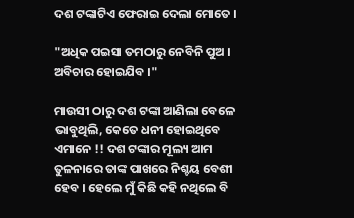ଦଶ ଟଙ୍କାଟିଏ ଫେରାଇ ଦେଲା ମୋତେ ।

"ଅଧିକ ପଇସା ତମଠାରୁ ନେବିନି ପୁଅ । ଅବିଚାର ହୋଇଯିବ ।"

ମାଉସୀ ଠାରୁ ଦଶ ଟଙ୍କା ଆଣିଲା ବେଳେ ଭାବୁଥିଲି, କେତେ ଧନୀ ହୋଇଥିବେ ଏମାନେ !! ଦଶ ଟଙ୍କାର ମୂଲ୍ୟ ଆମ ତୁଳନାରେ ତାଙ୍କ ପାଖରେ ନିଶ୍ଚୟ ବେଶୀ ହେବ । ହେଲେ ମୁଁ କିଛି କହି ନଥିଲେ ବି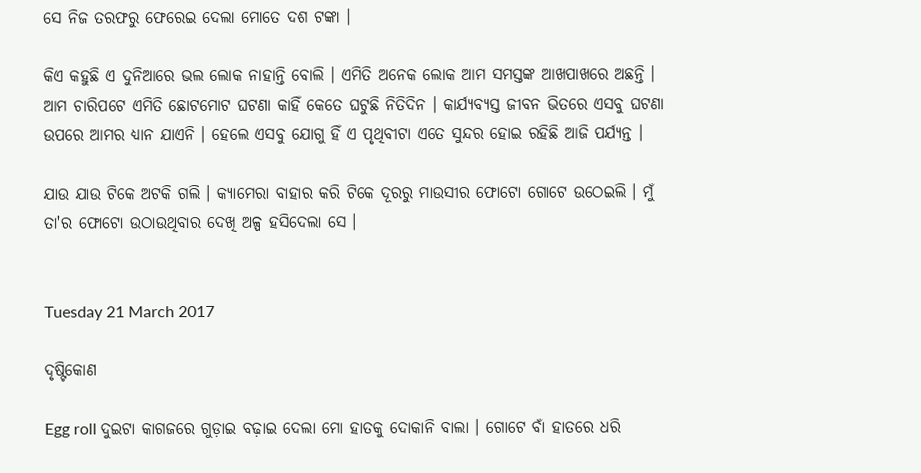ସେ ନିଜ ତରଫରୁ ଫେରେଇ ଦେଲା ମୋତେ ଦଶ ଟଙ୍କା ।

କିଏ କହୁଛି ଏ ଦୁନିଆରେ ଭଲ ଲୋକ ନାହାନ୍ତି ବୋଲି । ଏମିତି ଅନେକ ଲୋକ ଆମ ସମସ୍ତଙ୍କ ଆଖପାଖରେ ଅଛନ୍ତି । ଆମ ଚାରିପଟେ ଏମିତି ଛୋଟମୋଟ ଘଟଣା କାହିଁ କେତେ ଘଟୁଛି ନିତିଦିନ । କାର୍ଯ୍ୟବ୍ୟସ୍ତ ଜୀବନ ଭିତରେ ଏସବୁ ଘଟଣା ଉପରେ ଆମର ଧ୍ୟାନ ଯାଏନି । ହେଲେ ଏସବୁ ଯୋଗୁ ହିଁ ଏ ପୃଥିବୀଟା ଏତେ ସୁନ୍ଦର ହୋଇ ରହିଛି ଆଜି ପର୍ଯ୍ୟନ୍ତ ।

ଯାଉ ଯାଉ ଟିକେ ଅଟକି ଗଲି । କ୍ୟାମେରା ବାହାର କରି ଟିକେ ଦୂରରୁ ମାଉସୀର ଫୋଟୋ ଗୋଟେ ଉଠେଇଲି । ମୁଁ ତା'ର ଫୋଟୋ ଉଠାଉଥିବାର ଦେଖି ଅଳ୍ପ ହସିଦେଲା ସେ ।


Tuesday 21 March 2017

ଦୃଷ୍ଟିକୋଣ

Egg roll ଦୁଇଟା କାଗଜରେ ଗୁଡ଼ାଇ ବଢ଼ାଇ ଦେଲା ମୋ ହାତକୁ ଦୋକାନି ବାଲା । ଗୋଟେ ବାଁ ହାତରେ ଧରି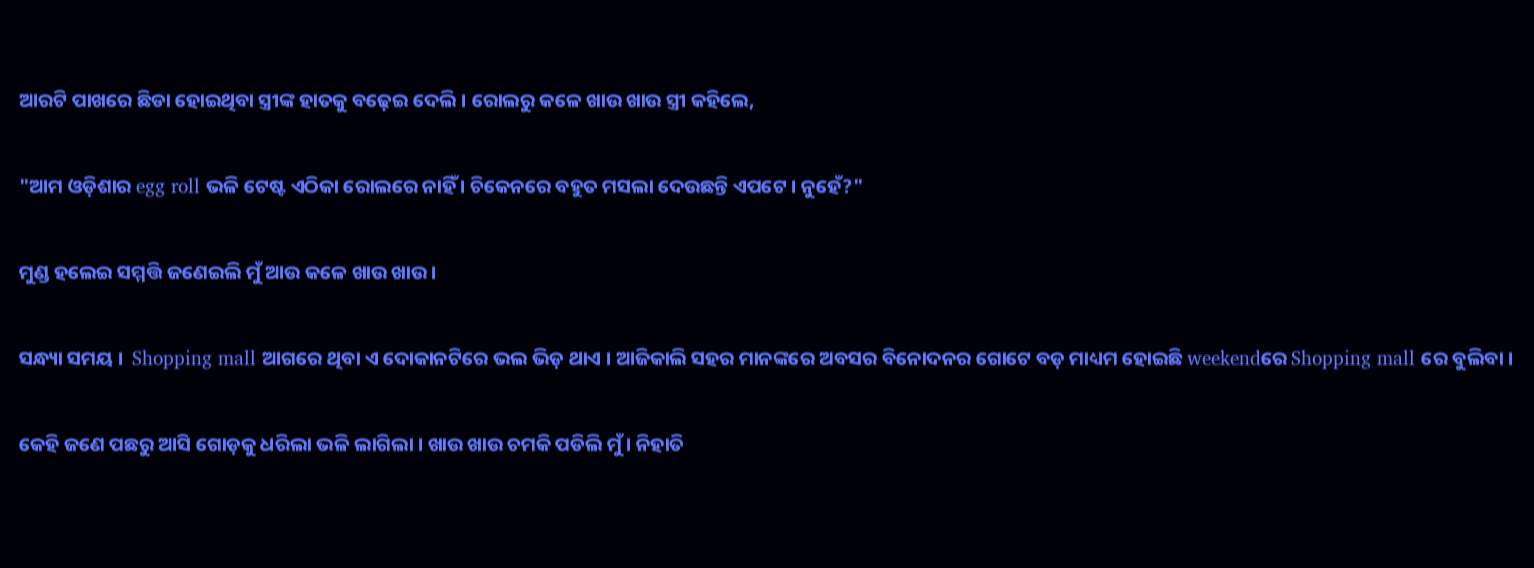ଆରଟି ପାଖରେ ଛିଡା ହୋଇଥିବା ସ୍ତ୍ରୀଙ୍କ ହାତକୁ ବଢ଼େଇ ଦେଲି । ରୋଲରୁ କଳେ ଖାଉ ଖାଉ ସ୍ତ୍ରୀ କହିଲେ,

"ଆମ ଓଡ଼ିଶାର egg roll ଭଳି ଟେଷ୍ଟ ଏଠିକା ରୋଲରେ ନାହିଁ । ଚିକେନରେ ବହୁତ ମସଲା ଦେଉଛନ୍ତି ଏପଟେ । ନୁହେଁ?"

ମୁଣ୍ଡ ହଲେଇ ସମ୍ମତ୍ତି ଜଣେଇଲି ମୁଁ ଆଉ କଳେ ଖାଉ ଖାଉ ।

ସନ୍ଧ୍ୟା ସମୟ ।  Shopping mall ଆଗରେ ଥିବା ଏ ଦୋକାନଟିରେ ଭଲ ଭିଡ଼ ଥାଏ । ଆଜିକାଲି ସହର ମାନଙ୍କରେ ଅବସର ବିନୋଦନର ଗୋଟେ ବଡ଼ ମାଧ୍ୟମ ହୋଇଛି weekendରେ Shopping mall ରେ ବୁଲିବା ।

କେହି ଜଣେ ପଛରୁ ଆସି ଗୋଡ଼କୁ ଧରିଲା ଭଳି ଲାଗିଲା । ଖାଉ ଖାଉ ଚମକି ପଡିଲି ମୁଁ । ନିହାତି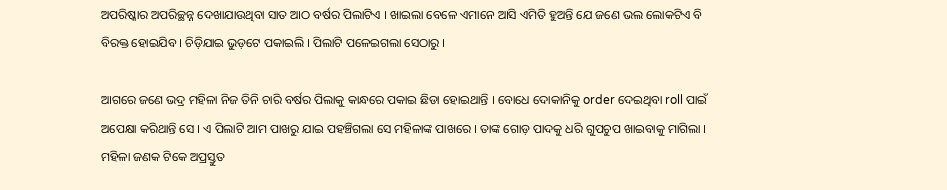ଅପରିଷ୍କାର ଅପରିଚ୍ଛନ୍ନ ଦେଖାଯାଉଥିବା ସାତ ଆଠ ବର୍ଷର ପିଲାଟିଏ । ଖାଇଲା ବେଳେ ଏମାନେ ଆସି ଏମିତି ହୁଅନ୍ତି ଯେ ଜଣେ ଭଲ ଲୋକଟିଏ ବି ବିରକ୍ତ ହୋଇଯିବ । ଚିଡ଼ିଯାଇ ଭୁଡ଼ଟେ ପକାଇଲି । ପିଲାଟି ପଳେଇଗଲା ସେଠାରୁ ।

ଆଗରେ ଜଣେ ଭଦ୍ର ମହିଳା ନିଜ ତିନି ଚାରି ବର୍ଷର ପିଲାକୁ କାନ୍ଧରେ ପକାଇ ଛିଡା ହୋଇଥାନ୍ତି । ବୋଧେ ଦୋକାନିକୁ order ଦେଇଥିବା roll ପାଇଁ ଅପେକ୍ଷା କରିଥାନ୍ତି ସେ । ଏ ପିଲାଟି ଆମ ପାଖରୁ ଯାଇ ପହଞ୍ଚିଗଲା ସେ ମହିଳାଙ୍କ ପାଖରେ । ତାଙ୍କ ଗୋଡ଼ ପାଦକୁ ଧରି ଗୁପଚୁପ ଖାଇବାକୁ ମାଗିଲା । ମହିଳା ଜଣକ ଟିକେ ଅପ୍ରସ୍ତୁତ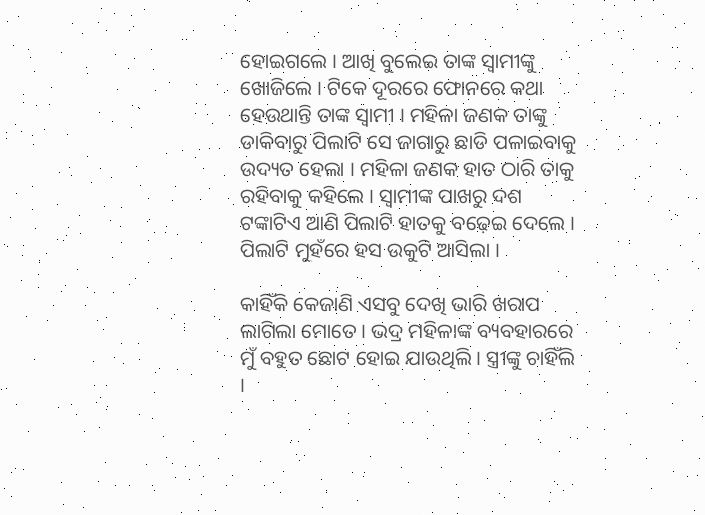ହୋଇଗଲେ । ଆଖି ବୁଲେଇ ତାଙ୍କ ସ୍ଵାମୀଙ୍କୁ ଖୋଜିଲେ । ଟିକେ ଦୂରରେ ଫୋନରେ କଥା ହେଉଥାନ୍ତି ତାଙ୍କ ସ୍ୱାମୀ । ମହିଳା ଜଣକ ତାଙ୍କୁ ଡାକିବାରୁ ପିଲାଟି ସେ ଜାଗାରୁ ଛାଡି ପଳାଇବାକୁ ଉଦ୍ୟତ ହେଲା । ମହିଳା ଜଣକ ହାତ ଠାରି ତାକୁ ରହିବାକୁ କହିଲେ । ସ୍ୱାମୀଙ୍କ ପାଖରୁ ଦଶ ଟଙ୍କାଟିଏ ଆଣି ପିଲାଟି ହାତକୁ ବଢ଼େଇ ଦେଲେ । ପିଲାଟି ମୁହଁରେ ହସ ଉକୁଟି ଆସିଲା ।

କାହିଁକି କେଜାଣି ଏସବୁ ଦେଖି ଭାରି ଖରାପ ଲାଗିଲା ମୋତେ । ଭଦ୍ର ମହିଳାଙ୍କ ବ୍ୟବହାରରେ ମୁଁ ବହୁତ ଛୋଟ ହୋଇ ଯାଉଥିଲି । ସ୍ତ୍ରୀଙ୍କୁ ଚାହିଁଲି ।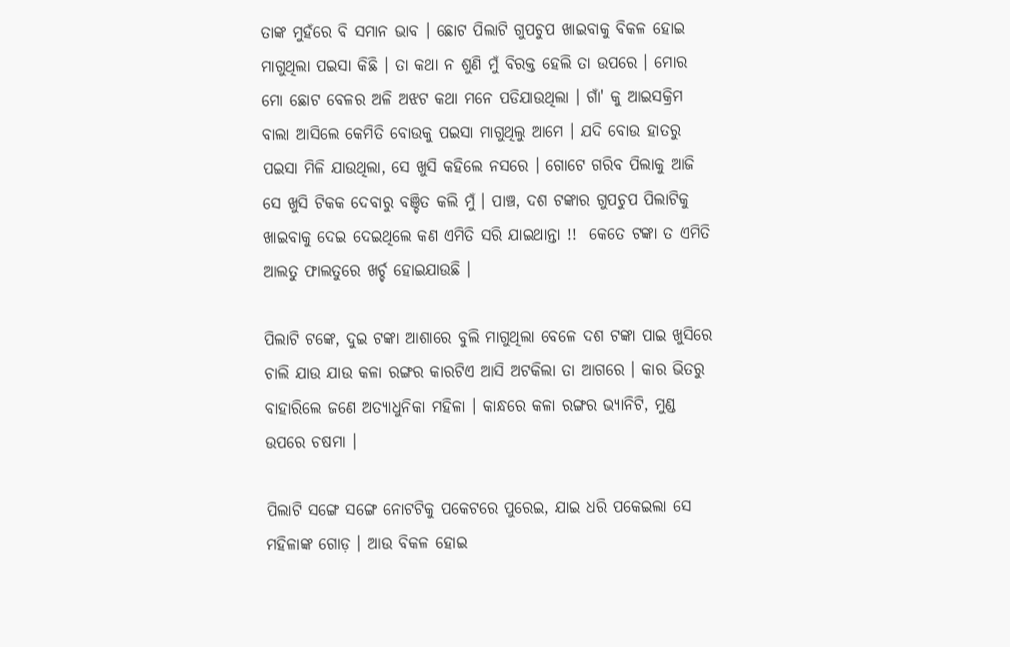ତାଙ୍କ ମୁହଁରେ ବି ସମାନ ଭାବ । ଛୋଟ ପିଲାଟି ଗୁପଚୁପ ଖାଇବାକୁ ବିକଳ ହୋଇ ମାଗୁଥିଲା ପଇସା କିଛି । ତା କଥା ନ ଶୁଣି ମୁଁ ବିରକ୍ତ ହେଲି ତା ଉପରେ । ମୋର ମୋ ଛୋଟ ବେଳର ଅଳି ଅଝଟ କଥା ମନେ ପଡିଯାଉଥିଲା । ଗାଁ' କୁ ଆଇସକ୍ରିମ ବାଲା ଆସିଲେ କେମିତି ବୋଉକୁ ପଇସା ମାଗୁଥିଲୁ ଆମେ । ଯଦି ବୋଉ ହାତରୁ ପଇସା ମିଳି ଯାଉଥିଲା, ସେ ଖୁସି କହିଲେ ନସରେ । ଗୋଟେ ଗରିବ ପିଲାକୁ ଆଜି ସେ ଖୁସି ଟିକକ ଦେବାରୁ ବଞ୍ଚିତ କଲି ମୁଁ । ପାଞ୍ଚ, ଦଶ ଟଙ୍କାର ଗୁପଚୁପ ପିଲାଟିକୁ ଖାଇବାକୁ ଦେଇ ଦେଇଥିଲେ କଣ ଏମିତି ସରି ଯାଇଥାନ୍ତା !!  କେତେ ଟଙ୍କା ତ ଏମିତି ଆଲତୁ ଫାଲତୁରେ ଖର୍ଚ୍ଚ ହୋଇଯାଉଛି ।

ପିଲାଟି ଟଙ୍କେ, ଦୁଇ ଟଙ୍କା ଆଶାରେ ବୁଲି ମାଗୁଥିଲା ବେଳେ ଦଶ ଟଙ୍କା ପାଇ ଖୁସିରେ ଚାଲି ଯାଉ ଯାଉ କଳା ରଙ୍ଗର କାରଟିଏ ଆସି ଅଟକିଲା ତା ଆଗରେ । କାର ଭିତରୁ ବାହାରିଲେ ଜଣେ ଅତ୍ୟାଧୁନିକା ମହିଳା । କାନ୍ଧରେ କଳା ରଙ୍ଗର ଭ୍ୟାନିଟି, ମୁଣ୍ଡ ଉପରେ ଚଷମା ।

ପିଲାଟି ସଙ୍ଗେ ସଙ୍ଗେ ନୋଟଟିକୁ ପକେଟରେ ପୁରେଇ, ଯାଇ ଧରି ପକେଇଲା ସେ ମହିଳାଙ୍କ ଗୋଡ଼ । ଆଉ ବିକଳ ହୋଇ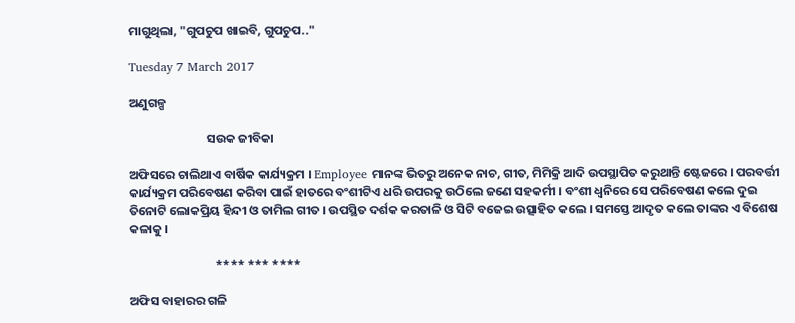ମାଗୁଥିଲା, "ଗୁପଚୁପ ଖାଇବି, ଗୁପଚୁପ.."

Tuesday 7 March 2017

ଅଣୁଗଳ୍ପ

                            ସଉକ ଜୀବିକା

ଅଫିସରେ ଚାଲିଥାଏ ବାର୍ଷିକ କାର୍ଯ୍ୟକ୍ରମ । Employee ମାନଙ୍କ ଭିତରୁ ଅନେକ ନାଚ, ଗୀତ, ମିମିକ୍ରି ଆଦି ଉପସ୍ଥାପିତ କରୁଥାନ୍ତି ଷ୍ଟେଜରେ । ପରବର୍ତ୍ତୀ କାର୍ଯ୍ୟକ୍ରମ ପରିବେଷଣ କରିବା ପାଇଁ ହାତରେ ବଂଶୀଟିଏ ଧରି ଉପରକୁ ଉଠିଲେ ଜଣେ ସହକର୍ମୀ । ବଂଶୀ ଧ୍ୱନିରେ ସେ ପରିବେଷଣ କଲେ ଦୁଇ ତିନୋଟି ଲୋକପ୍ରିୟ ହିନ୍ଦୀ ଓ ତାମିଲ ଗୀତ । ଉପସ୍ଥିତ ଦର୍ଶକ କରତାଳି ଓ ସିଟି ବଜେଇ ଉତ୍ସାହିତ କଲେ । ସମସ୍ତେ ଆଦୃତ କଲେ ତାଙ୍କର ଏ ବିଶେଷ କଳାକୁ ।

                               **** *** ****

ଅଫିସ ବାହାରର ଗଳି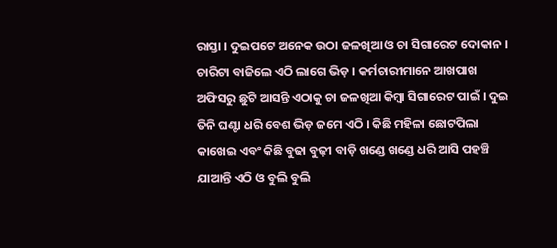ରାସ୍ତା । ଦୁଇପଟେ ଅନେକ ଉଠା ଜଳଖିଆ ଓ ଚା ସିଗାରେଟ ଦୋକାନ । ଚାରିଟା ବାଜିଲେ ଏଠି ଲାଗେ ଭିଡ଼ । କର୍ମଚାରୀମାନେ ଆଖପାଖ ଅଫିସରୁ ଛୁଟି ଆସନ୍ତି ଏଠାକୁ ଚା ଜଳଖିଆ କିମ୍ବା ସିଗାରେଟ ପାଇଁ । ଦୁଇ ତିନି ଘଣ୍ଟା ଧରି ବେଶ ଭିଡ଼ ଜମେ ଏଠି । କିଛି ମହିଳା ଛୋଟପିଲା କାଖେଇ ଏବଂ କିଛି ବୁଢା ବୁଢ଼ୀ ବାଡ଼ି ଖଣ୍ଡେ ଖଣ୍ଡେ ଧରି ଆସି ପହଞ୍ଚି ଯାଆନ୍ତି ଏଠି ଓ ବୁଲି ବୁଲି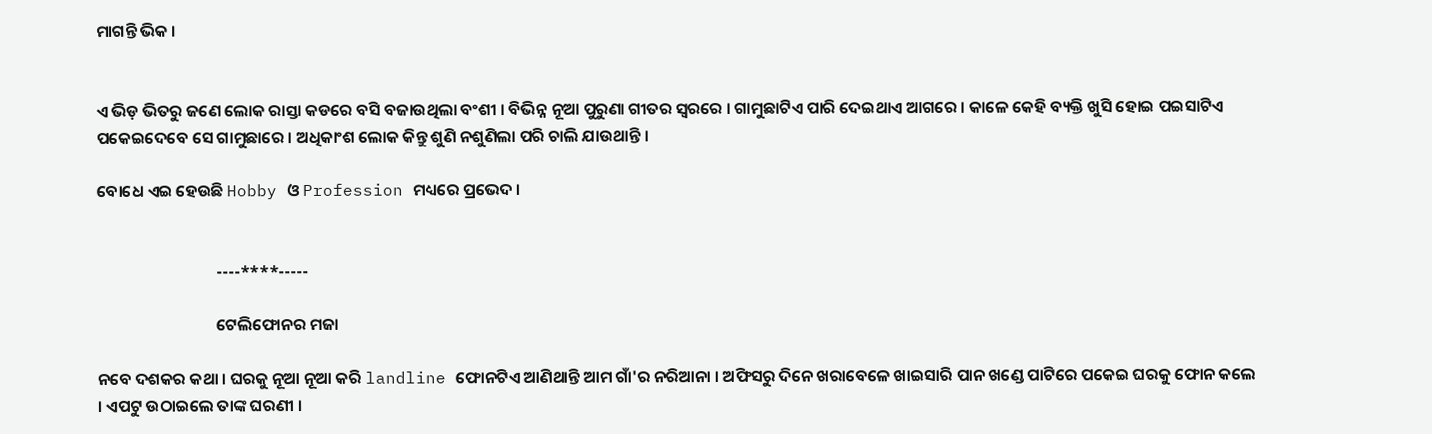ମାଗନ୍ତି ଭିକ ।


ଏ ଭିଡ଼ ଭିତରୁ ଜଣେ ଲୋକ ରାସ୍ତା କଡରେ ବସି ବଜାଉଥିଲା ବଂଶୀ । ବିଭିନ୍ନ ନୂଆ ପୁରୁଣା ଗୀତର ସ୍ୱରରେ । ଗାମୁଛାଟିଏ ପାରି ଦେଇଥାଏ ଆଗରେ । କାଳେ କେହି ବ୍ୟକ୍ତି ଖୁସି ହୋଇ ପଇସାଟିଏ ପକେଇଦେବେ ସେ ଗାମୁଛାରେ । ଅଧିକାଂଶ ଲୋକ କିନ୍ତୁ ଶୁଣି ନଶୁଣିଲା ପରି ଚାଲି ଯାଉଥାନ୍ତି ।

ବୋଧେ ଏଇ ହେଉଛି Hobby ଓ Profession ମଧ୍ୟରେ ପ୍ରଭେଦ ।


                                ----****-----

                                ଟେଲିଫୋନର ମଜା

ନବେ ଦଶକର କଥା । ଘରକୁ ନୂଆ ନୂଆ କରି landline ଫୋନଟିଏ ଆଣିଥାନ୍ତି ଆମ ଗାଁ'ର ନରିଆନା । ଅଫିସରୁ ଦିନେ ଖରାବେଳେ ଖାଇସାରି ପାନ ଖଣ୍ଡେ ପାଟିରେ ପକେଇ ଘରକୁ ଫୋନ କଲେ । ଏପଟୁ ଉଠାଇଲେ ତାଙ୍କ ଘରଣୀ ।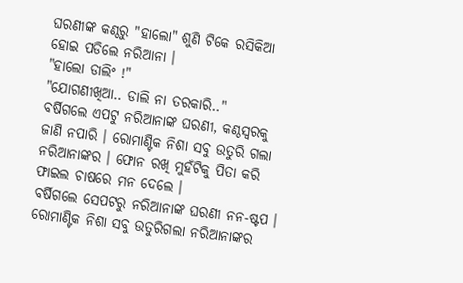ଘରଣୀଙ୍କ କଣ୍ଠରୁ "ହାଲୋ" ଶୁଣି ଟିକେ ରସିକିଆ ହୋଇ ପଡିଲେ ନରିଆନା ।
"ହାଲୋ ଡାଲିଂ !"
"ଯୋଗଣୀଖିଆ.. ଡାଲି ନା ତରକାରି.."
ବର୍ଷିଗଲେ ଏପଟୁ ନରିଆନାଙ୍କ ଘରଣୀ, କଣ୍ଠସ୍ୱରକୁ ଜାଣି ନପାରି । ରୋମାଣ୍ଟିକ ନିଶା ସବୁ ଉତୁରି ଗଲା ନରିଆନାଙ୍କର । ଫୋନ ରଖି ମୁହଁଟିକୁ ପିତା କରି ଫାଇଲ ଚାଷରେ ମନ ଦେଲେ ।
ବର୍ଷିଗଲେ ସେପଟରୁ ନରିଆନାଙ୍କ ଘରଣୀ ନନ-ଷ୍ଟପ ।
ରୋମାଣ୍ଟିକ ନିଶା ସବୁ ଉତୁରିଗଲା ନରିଆନାଙ୍କର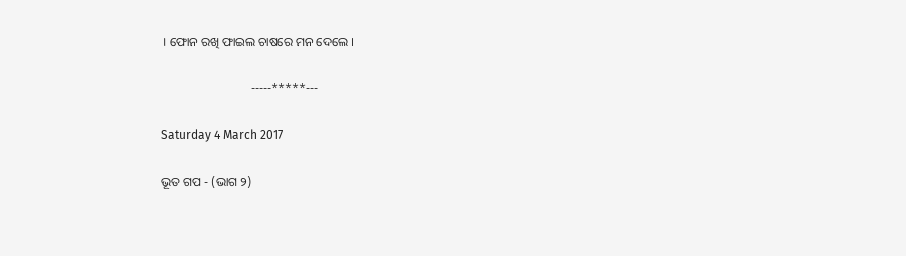। ଫୋନ ରଖି ଫାଇଲ ଚାଷରେ ମନ ଦେଲେ ।

                             -----*****---

Saturday 4 March 2017

ଭୂତ ଗପ - (ଭାଗ ୨)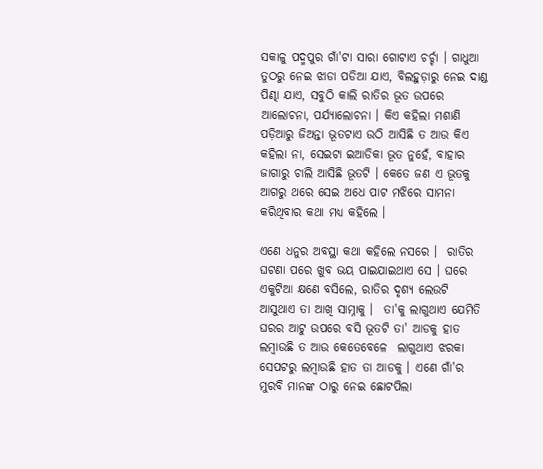ସକାଳୁ ପଦ୍ମପୁର ଗାଁ'ଟା ସାରା ଗୋଟାଏ ଚର୍ଚ୍ଚା । ଗାଧୁଆ ତୁଠରୁ ନେଇ ଝାଡା ପଡିଆ ଯାଏ, ବିଲହୁଡ଼ାରୁ ନେଇ ଦାଣ୍ଡ ପିଣ୍ଢା ଯାଏ, ସବୁଠି କାଲି ରାତିର ଭୂତ ଉପରେ ଆଲୋଚନା, ପର୍ଯ୍ୟାଲୋଚନା । କିଏ କହିଲା ମଶାଣି ପଡ଼ିଆରୁ ଜିଅନ୍ତା ଭୂତଟାଏ ଉଠି ଆସିଛି ତ ଆଉ କିଏ କହିଲା ନା, ସେଇଟା ଇଆଡିକା ଭୂତ ନୁହେଁ, ବାହାର ଜାଗାରୁ ଚାଲି ଆସିଛି ଭୂତଟି । କେତେ ଜଣ ଏ ଭୂତକୁ ଆଗରୁ ଥରେ ସେଇ ଅଧେ ପାଟ ମଝିରେ ସାମନା କରିଥିବାର କଥା ମଧ୍ୟ କହିଲେ ।

ଏଣେ ଧନୁର ଅବସ୍ଥା କଥା କହିଲେ ନସରେ ।  ରାତିର ଘଟଣା ପରେ ଖୁବ ଭୟ ପାଇଯାଇଥାଏ ସେ । ଘରେ ଏକୁଟିଆ କ୍ଷଣେ ବସିଲେ, ରାତିର ଦୃଶ୍ୟ ଲେଉଟି ଆସୁଥାଏ ତା ଆଖି ସାମ୍ନାକୁ ।  ତା'କୁ ଲାଗୁଥାଏ ଯେମିତି ଘରର ଆଟୁ ଉପରେ ବସି ଭୂତଟି ତା' ଆଡକୁ ହାତ ଲମ୍ବାଉଛି ତ ଆଉ କେତେବେଳେ  ଲାଗୁଥାଏ ଝରକା ସେପଟରୁ ଲମ୍ବାଉଛି ହାତ ତା ଆଡକୁ । ଏଣେ ଗାଁ'ର ମୁରବି ମାନଙ୍କ ଠାରୁ ନେଇ ଛୋଟପିଲା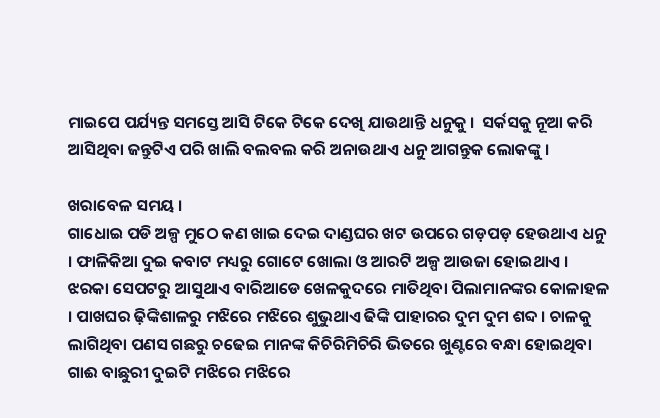ମାଇପେ ପର୍ଯ୍ୟନ୍ତ ସମସ୍ତେ ଆସି ଟିକେ ଟିକେ ଦେଖି ଯାଉଥାନ୍ତି ଧନୁକୁ ।  ସର୍କସକୁ ନୂଆ କରି ଆସିଥିବା ଜନ୍ତୁଟିଏ ପରି ଖାଲି ବଲବଲ କରି ଅନାଉଥାଏ ଧନୁ ଆଗନ୍ତୁକ ଲୋକଙ୍କୁ ।

ଖରାବେଳ ସମୟ ।
ଗାଧୋଇ ପଡି ଅଳ୍ପ ମୁଠେ କଣ ଖାଇ ଦେଇ ଦାଣ୍ଡଘର ଖଟ ଉପରେ ଗଡ଼ପଡ଼ ହେଉଥାଏ ଧନୁ । ଫାଳିକିଆ ଦୁଇ କବାଟ ମଧ୍ୟରୁ ଗୋଟେ ଖୋଲା ଓ ଆରଟି ଅଳ୍ପ ଆଉଜା ହୋଇଥାଏ । ଝରକା ସେପଟରୁ ଆସୁଥାଏ ବାରିଆଡେ ଖେଳକୁଦରେ ମାତିଥିବା ପିଲାମାନଙ୍କର କୋଳାହଳ । ପାଖଘର ଢ଼ିଙ୍କିଶାଳରୁ ମଝିରେ ମଝିରେ ଶୁଭୁଥାଏ ଢିଙ୍କି ପାହାରର ଦୁମ ଦୁମ ଶବ୍ଦ । ଚାଳକୁ ଲାଗିଥିବା ପଣସ ଗଛରୁ ଚଢେଇ ମାନଙ୍କ କିଚିରିମିଚିରି ଭିତରେ ଖୁଣ୍ଟରେ ବନ୍ଧା ହୋଇଥିବା ଗାଈ ବାଛୁରୀ ଦୁଇଟି ମଝିରେ ମଝିରେ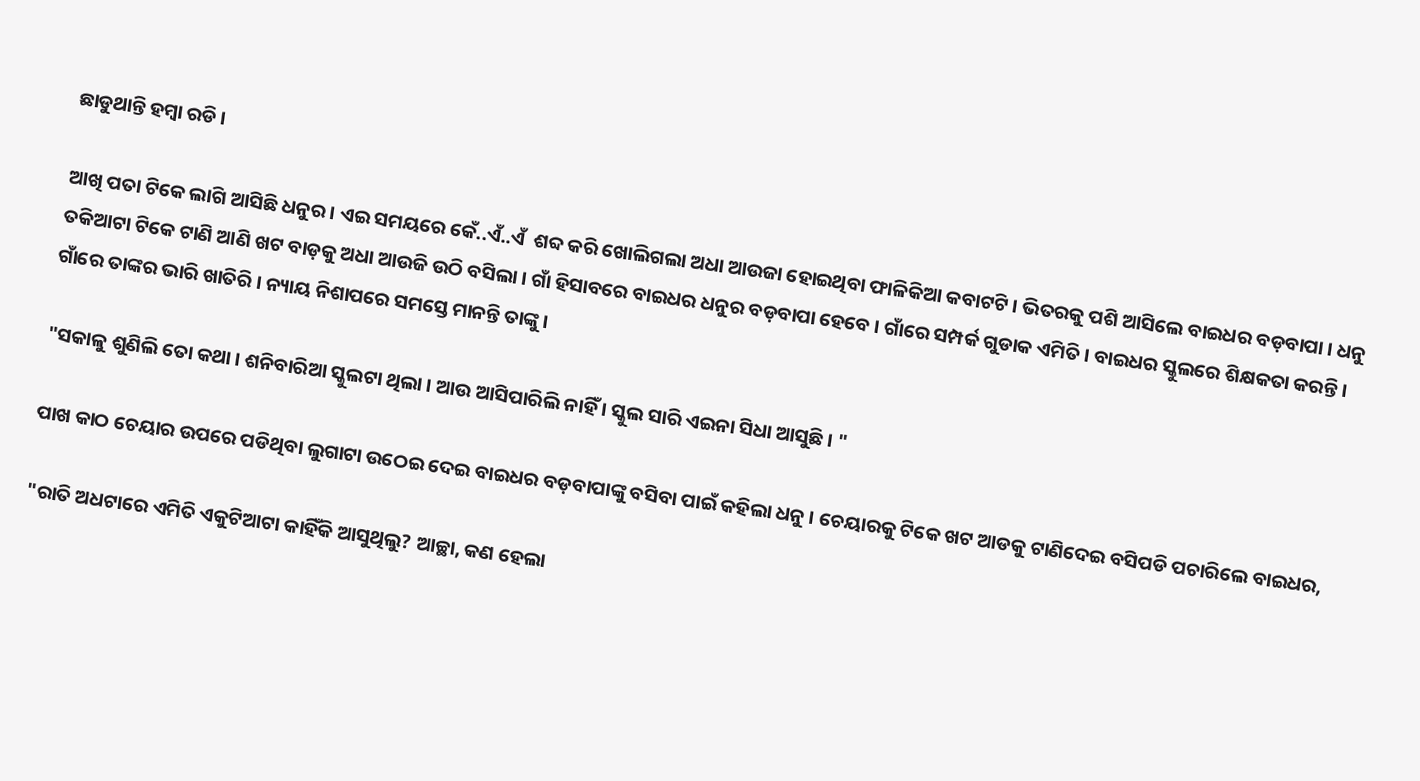ଛାଡୁଥାନ୍ତି ହମ୍ବା ରଡି ।

ଆଖି ପତା ଟିକେ ଲାଗି ଆସିଛି ଧନୁର । ଏଇ ସମୟରେ କେଁ..ଏଁ..ଏଁ  ଶବ୍ଦ କରି ଖୋଲିଗଲା ଅଧା ଆଉଜା ହୋଇଥିବା ଫାଳିକିଆ କବାଟଟି । ଭିତରକୁ ପଶି ଆସିଲେ ବାଇଧର ବଡ଼ବାପା । ଧନୁ ତକିଆଟା ଟିକେ ଟାଣି ଆଣି ଖଟ ବାଡ଼କୁ ଅଧା ଆଉଜି ଉଠି ବସିଲା । ଗାଁ ହିସାବରେ ବାଇଧର ଧନୁର ବଡ଼ବାପା ହେବେ । ଗାଁରେ ସମ୍ପର୍କ ଗୁଡାକ ଏମିତି । ବାଇଧର ସ୍କୁଲରେ ଶିକ୍ଷକତା କରନ୍ତି । ଗାଁରେ ତାଙ୍କର ଭାରି ଖାତିରି । ନ୍ୟାୟ ନିଶାପରେ ସମସ୍ତେ ମାନନ୍ତି ତାଙ୍କୁ ।

"ସକାଳୁ ଶୁଣିଲି ତୋ କଥା । ଶନିବାରିଆ ସ୍କୁଲଟା ଥିଲା । ଆଉ ଆସିପାରିଲି ନାହିଁ । ସ୍କୁଲ ସାରି ଏଇନା ସିଧା ଆସୁଛି । "

ପାଖ କାଠ ଚେୟାର ଉପରେ ପଡିଥିବା ଲୁଗାଟା ଉଠେଇ ଦେଇ ବାଇଧର ବଡ଼ବାପାଙ୍କୁ ବସିବା ପାଇଁ କହିଲା ଧନୁ । ଚେୟାରକୁ ଟିକେ ଖଟ ଆଡକୁ ଟାଣିଦେଇ ବସିପଡି ପଚାରିଲେ ବାଇଧର,

"ରାତି ଅଧଟାରେ ଏମିତି ଏକୁଟିଆଟା କାହିଁକି ଆସୁଥିଲୁ? ଆଚ୍ଛା, କଣ ହେଲା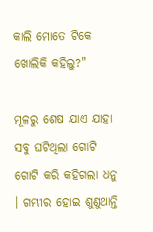କାଲି ମୋତେ ଟିକେ ଖୋଲିକି କହିଲୁ?"

ମୂଳରୁ ଶେଷ ଯାଏ ଯାହା ସବୁ ଘଟିଥିଲା ଗୋଟି ଗୋଟି କରି କହିଗଲା ଧନୁ । ଗମ୍ଭୀର ହୋଇ ଶୁଣୁଥାନ୍ତି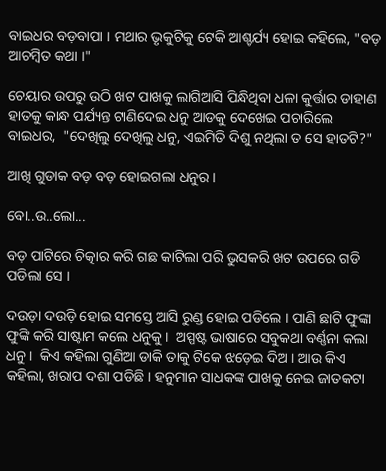ବାଇଧର ବଡ଼ବାପା । ମଥାର ଭୃକୁଟିକୁ ଟେକି ଆଶ୍ଚର୍ଯ୍ୟ ହୋଇ କହିଲେ, "ବଡ଼ ଆଚମ୍ବିତ କଥା ।"

ଚେୟାର ଉପରୁ ଉଠି ଖଟ ପାଖକୁ ଲାଗିଆସି ପିନ୍ଧିଥିବା ଧଳା କୁର୍ତ୍ତାର ଡାହାଣ ହାତକୁ କାନ୍ଧ ପର୍ଯ୍ୟନ୍ତ ଟାଣିଦେଇ ଧନୁ ଆଡକୁ ଦେଖେଇ ପଚାରିଲେ ବାଇଧର,  "ଦେଖିଲୁ ଦେଖିଲୁ ଧନୁ, ଏଇମିତି ଦିଶୁ ନଥିଲା ତ ସେ ହାତଟି?"

ଆଖି ଗୁଡାକ ବଡ଼ ବଡ଼ ହୋଇଗଲା ଧନୁର ।

ବୋ..ଉ..ଲୋ...

ବଡ଼ ପାଟିରେ ଚିତ୍କାର କରି ଗଛ କାଟିଲା ପରି ଭୁସକରି ଖଟ ଉପରେ ଗଡି ପଡିଲା ସେ ।

ଦଉଡ଼ା ଦଉଡ଼ି ହୋଇ ସମସ୍ତେ ଆସି ରୁଣ୍ଡ ହୋଇ ପଡିଲେ । ପାଣି ଛାଟି ଫୁଙ୍କା ଫୁଙ୍କି କରି ସାଷ୍ଟାମ କଲେ ଧନୁକୁ ।  ଅସ୍ପଷ୍ଟ ଭାଷାରେ ସବୁକଥା ବର୍ଣ୍ଣନା କଲା ଧନୁ ।  କିଏ କହିଲା ଗୁଣିଆ ଡାକି ତାକୁ ଟିକେ ଝଡ଼େଇ ଦିଅ । ଆଉ କିଏ କହିଲା, ଖରାପ ଦଶା ପଡିଛି । ହନୁମାନ ସାଧକଙ୍କ ପାଖକୁ ନେଇ ଜାତକଟା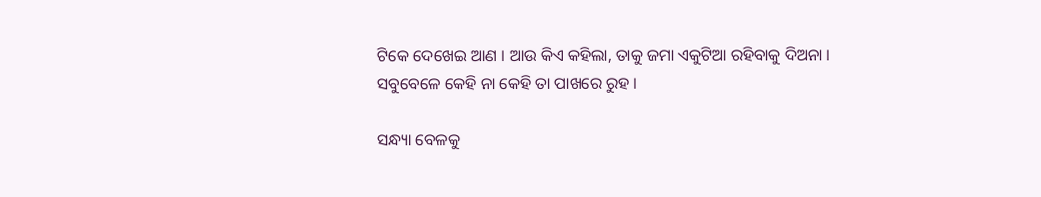ଟିକେ ଦେଖେଇ ଆଣ । ଆଉ କିଏ କହିଲା, ତାକୁ ଜମା ଏକୁଟିଆ ରହିବାକୁ ଦିଅନା । ସବୁବେଳେ କେହି ନା କେହି ତା ପାଖରେ ରୁହ ।

ସନ୍ଧ୍ୟା ବେଳକୁ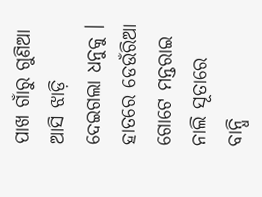ପାଖ ଗାଁରୁ ଗୁଣିଆ ଆସି ଝାଡ଼ି ଦେଇଗଲା ଧନୁକୁ । ହାତରେ ଡେଉଁରିଆ ଗୋଟେ ମନ୍ତରାଇ ନାଲି ସୂତାରେ ବାନ୍ଧି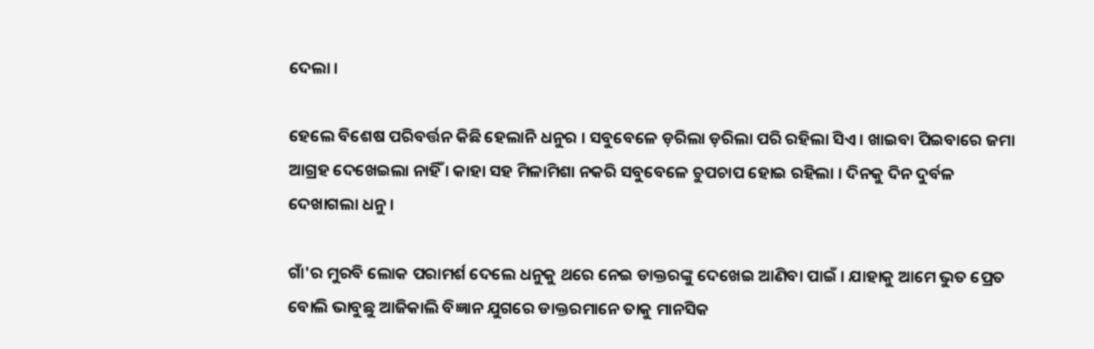ଦେଲା ।

ହେଲେ ବିଶେଷ ପରିବର୍ତ୍ତନ କିଛି ହେଲାନି ଧନୁର । ସବୁବେଳେ ଡ଼ରିଲା ଡ଼ରିଲା ପରି ରହିଲା ସିଏ । ଖାଇବା ପିଇବାରେ ଜମା ଆଗ୍ରହ ଦେଖେଇଲା ନାହିଁ । କାହା ସହ ମିଳାମିଶା ନକରି ସବୁବେଳେ ଚୁପଚାପ ହୋଇ ରହିଲା । ଦିନକୁ ଦିନ ଦୁର୍ବଳ ଦେଖାଗଲା ଧନୁ ।

ଗାଁ'ର ମୁରବି ଲୋକ ପରାମର୍ଶ ଦେଲେ ଧନୁକୁ ଥରେ ନେଇ ଡାକ୍ତରଙ୍କୁ ଦେଖେଇ ଆଣିବା ପାଇଁ । ଯାହାକୁ ଆମେ ଭୁତ ପ୍ରେତ ବୋଲି ଭାବୁଛୁ ଆଜିକାଲି ବିଜ୍ଞାନ ଯୁଗରେ ଡାକ୍ତରମାନେ ତାକୁ ମାନସିକ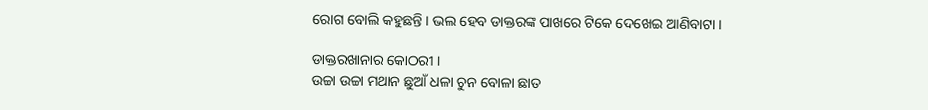ରୋଗ ବୋଲି କହୁଛନ୍ତି । ଭଲ ହେବ ଡାକ୍ତରଙ୍କ ପାଖରେ ଟିକେ ଦେଖେଇ ଆଣିବାଟା ।

ଡାକ୍ତରଖାନାର କୋଠରୀ ।
ଉଚ୍ଚା ଉଚ୍ଚା ମଥାନ ଛୁଆଁ ଧଳା ଚୁନ ବୋଳା ଛାତ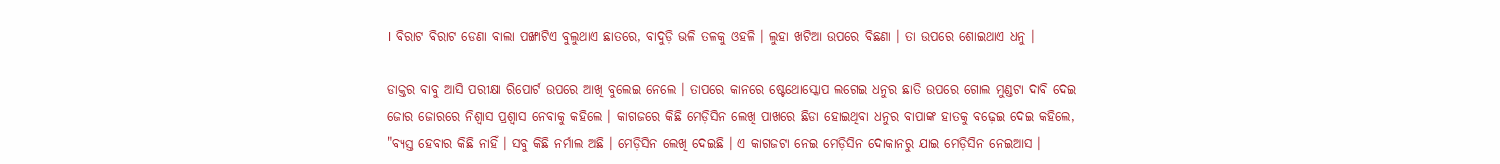। ବିରାଟ ବିରାଟ ଡେଣା ବାଲା ପଙ୍ଖାଟିଏ ବୁଲୁଥାଏ ଛାତରେ, ବାଦୁଡ଼ି ଭଳି ତଳକୁ ଓହଳି । ଲୁହା ଖଟିଆ ଉପରେ ବିଛଣା । ତା ଉପରେ ଶୋଇଥାଏ ଧନୁ ।

ଡାକ୍ତର ବାବୁ ଆସି ପରୀକ୍ଷା ରିପୋର୍ଟ ଉପରେ ଆଖି ବୁଲେଇ ନେଲେ । ତାପରେ କାନରେ ଷ୍ଟେଥୋସ୍କୋପ ଲଗେଇ ଧନୁର ଛାତି ଉପରେ ଗୋଲ ମୁଣ୍ଡଟା ଦାବି ଦେଇ ଜୋର ଜୋରରେ ନିଶ୍ଵାସ ପ୍ରଶ୍ଵାସ ନେବାକୁ କହିଲେ । କାଗଜରେ କିଛି ମେଡ଼ିସିନ ଲେଖି ପାଖରେ ଛିଡା ହୋଇଥିବା ଧନୁର ବାପାଙ୍କ ହାତକୁ ବଢ଼େଇ ଦେଇ କହିଲେ, "ବ୍ୟସ୍ତ ହେବାର କିଛି ନାହିଁ । ସବୁ କିଛି ନର୍ମାଲ ଅଛି । ମେଡ଼ିସିନ ଲେଖି ଦେଇଛି । ଏ କାଗଜଟା ନେଇ ମେଡ଼ିସିନ ଦୋକାନରୁ ଯାଇ ମେଡ଼ିସିନ ନେଇଆସ ।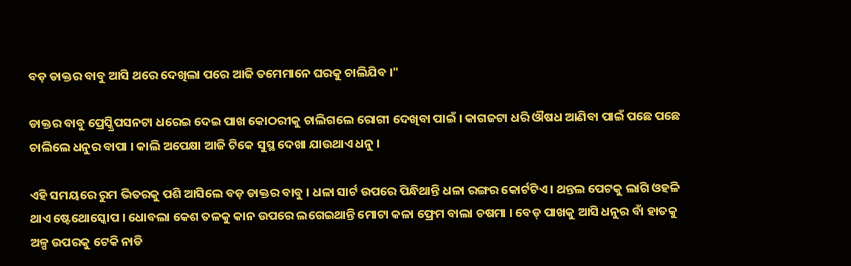ବଡ଼ ଡାକ୍ତର ବାବୁ ଆସି ଥରେ ଦେଖିଲା ପରେ ଆଜି ତମେମାନେ ଘରକୁ ଚାଲିଯିବ ।"

ଡାକ୍ତର ବାବୁ ପ୍ରେସ୍କ୍ରିପସନଟା ଧରେଇ ଦେଇ ପାଖ କୋଠରୀକୁ ଚାଲିଗଲେ ରୋଗୀ ଦେଖିବା ପାଇଁ । କାଗଜଟା ଧରି ଔଷଧ ଆଣିବା ପାଇଁ ପଛେ ପଛେ ଚାଲିଲେ ଧନୁର ବାପା । କାଲି ଅପେକ୍ଷା ଆଜି ଟିକେ ସୁସ୍ଥ ଦେଖା ଯାଉଥାଏ ଧନୁ ।

ଏହି ସମୟରେ ରୁମ ଭିତରକୁ ପଶି ଆସିଲେ ବଡ଼ ଡାକ୍ତର ବାବୁ । ଧଳା ସାର୍ଟ ଉପରେ ପିନ୍ଧିଥାନ୍ତି ଧଳା ରଙ୍ଗର କୋର୍ଟଟିଏ । ଥନ୍ତଲ ପେଟକୁ ଲାଗି ଓହଳି ଥାଏ ଷ୍ଟେଥୋସ୍କୋପ । ଧୋବଲା କେଶ ତଳକୁ କାନ ଉପରେ ଲଗେଇଥାନ୍ତି ମୋଟା କଳା ଫ୍ରେମ ବାଲା ଚଷମା । ବେଡ୍ ପାଖକୁ ଆସି ଧନୁର ବାଁ ହାତକୁ ଅଳ୍ପ ଉପରକୁ ଟେକି ନାଡି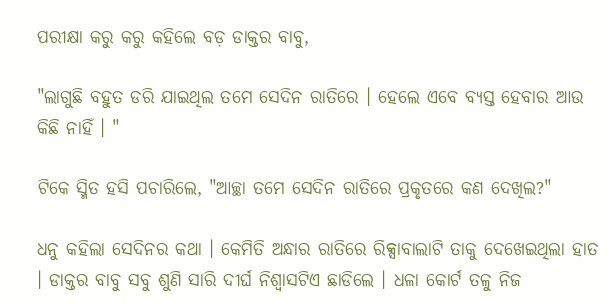ପରୀକ୍ଷା କରୁ କରୁ କହିଲେ ବଡ଼ ଡାକ୍ତର ବାବୁ,

"ଲାଗୁଛି ବହୁତ ଡରି ଯାଇଥିଲ ତମେ ସେଦିନ ରାତିରେ । ହେଲେ ଏବେ ବ୍ୟସ୍ତ ହେବାର ଆଉ କିଛି ନାହିଁ । "

ଟିକେ ସ୍ମିତ ହସି ପଚାରିଲେ, "ଆଚ୍ଛା ତମେ ସେଦିନ ରାତିରେ ପ୍ରକୃତରେ କଣ ଦେଖିଲ?"

ଧନୁ କହିଲା ସେଦିନର କଥା । କେମିତି ଅନ୍ଧାର ରାତିରେ ରିକ୍ସାବାଲାଟି ତାକୁ ଦେଖେଇଥିଲା ହାତ । ଡାକ୍ତର ବାବୁ ସବୁ ଶୁଣି ସାରି ଦୀର୍ଘ ନିଶ୍ଵାସଟିଏ ଛାଡିଲେ । ଧଳା କୋର୍ଟ ତଳୁ ନିଜ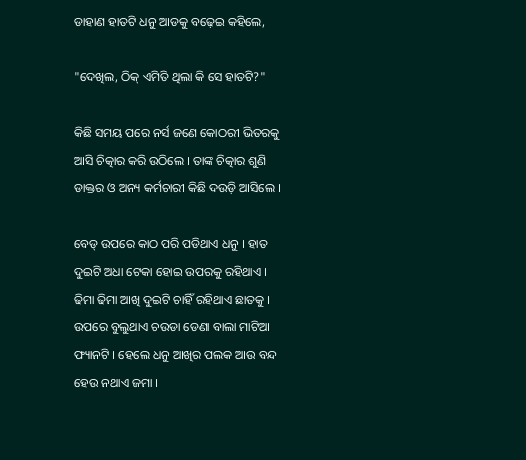ଡାହାଣ ହାତଟି ଧନୁ ଆଡକୁ ବଢ଼େଇ କହିଲେ,

"ଦେଖିଲ, ଠିକ୍ ଏମିତି ଥିଲା କି ସେ ହାତଟି?"

କିଛି ସମୟ ପରେ ନର୍ସ ଜଣେ କୋଠରୀ ଭିତରକୁ ଆସି ଚିତ୍କାର କରି ଉଠିଲେ । ତାଙ୍କ ଚିତ୍କାର ଶୁଣି ଡାକ୍ତର ଓ ଅନ୍ୟ କର୍ମଚାରୀ କିଛି ଦଉଡ଼ି ଆସିଲେ ।

ବେଡ୍ ଉପରେ କାଠ ପରି ପଡିଥାଏ ଧନୁ । ହାତ ଦୁଇଟି ଅଧା ଟେକା ହୋଇ ଉପରକୁ ରହିଥାଏ । ଢିମା ଢିମା ଆଖି ଦୁଇଟି ଚାହିଁ ରହିଥାଏ ଛାତକୁ ।  ଉପରେ ବୁଲୁଥାଏ ଚଉଡା ଡେଣା ବାଲା ମାଟିଆ ଫ୍ୟାନଟି । ହେଲେ ଧନୁ ଆଖିର ପଲକ ଆଉ ବନ୍ଦ ହେଉ ନଥାଏ ଜମା ।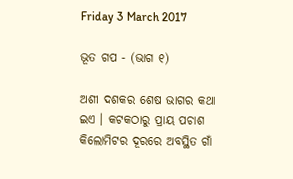Friday 3 March 2017

ଭୂତ ଗପ - (ଭାଗ ୧)

ଅଶୀ ଦଶକର ଶେଷ ଭାଗର କଥା ଇଏ । କଟକଠାରୁ ପ୍ରାୟ ପଚାଶ କିଲୋମିଟର ଦୂରରେ ଅବସ୍ଥିତ ଗାଁ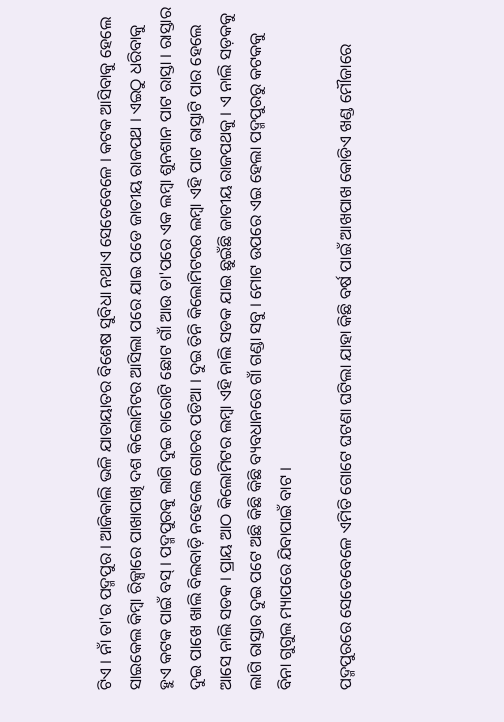ଟିଏ । ନାଁ ତା'ର ପଦ୍ମପୁର । ଆଜିକାଲି ଭଳି ଯାତାୟାତର ବିଶେଷ ସୁବିଧା ନଥାଏ ସେତେବେଳେ । କଟକ ଆସିବାକୁ ହେଲେ ସାଇକେଲ କିମ୍ବା ରିକ୍ସାରେ ପାଖାପାଖି ଦଶ କିଲୋମିଟର ଆସିଲା ପରେ ଯାଇ ପଡେ ଜାତୀୟ ରାଜପଥ । ଏଇଠୁ ଧରିବାକୁ ହୁଏ କଟକ ପାଇଁ ବସ୍ । ପଦ୍ମପୁରକୁ ଲାଗି ଦୁଇ ଚାରୋଟି ଛୋଟ ଗାଁ ଆଉ ତା'ପରେ ଏକ ଲମ୍ବା ଶୁନଶାନ ପାଟ ରାସ୍ତା । ରାସ୍ତାର ଦୁଇ ପାଖେ ଖାଲି ବିଲବାଡ଼ି ନହେଲେ ଗୋଚର ପଡିଆ । ଦୁଇ ତିନି କିଲୋମିଟରର ଲମ୍ବା ଏହି ପାଟ ରାସ୍ତାଟି ପାର ହେଲେ ଆସେ ନାଲି ସଡକ । ପ୍ରାୟ ଆଠ କିଲୋମିଟର ଲମ୍ବା ଏହି ନାଲି ସଡକ ଯାଇ ଛୁଇଁଛି ଜାତୀୟ ରାଜପଥକୁ । ଏ ନାଲି ସଡ଼କକୁ ଲାଗି ରାସ୍ତାର ଦୁଇ ପଟେ ଅଛି କିଛି କିଛି ବ୍ୟବଧାନରେ ଗାଁ ଗଣ୍ଡା ସବୁ । ମୋଟ ଉପରେ ଏଇ ହେଲା ପଦ୍ମପୁରରୁ କଟକକୁ ବିନା ଗୁଗୁଲ ମ୍ୟାପରେ ଯିବାପାଇଁ ବାଟ ।

ପଦ୍ମପୁରରେ ସେତେବେଳେ ଏମିତି ଗୋଟେ ଘଟଣା ଘଟିଲା ଯାହା କିଛି ବର୍ଷ ପାଇଁ ଆଖପାଖ କୋଡିଏ ଖଣ୍ଡ ମୌଜାରେ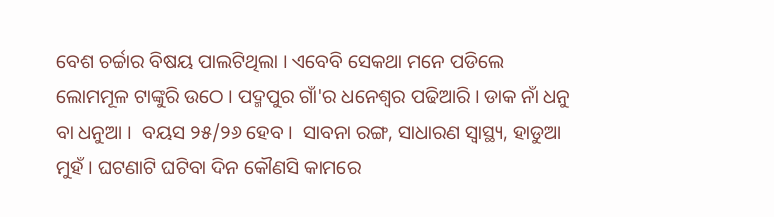ବେଶ ଚର୍ଚ୍ଚାର ବିଷୟ ପାଲଟିଥିଲା । ଏବେବି ସେକଥା ମନେ ପଡିଲେ ଲୋମମୂଳ ଟାଙ୍କୁରି ଉଠେ । ପଦ୍ମପୁର ଗାଁ'ର ଧନେଶ୍ୱର ପଢିଆରି । ଡାକ ନାଁ ଧନୁ ବା ଧନୁଆ ।  ବୟସ ୨୫/୨୬ ହେବ ।  ସାବନା ରଙ୍ଗ, ସାଧାରଣ ସ୍ୱାସ୍ଥ୍ୟ, ହାଡୁଆ ମୁହଁ । ଘଟଣାଟି ଘଟିବା ଦିନ କୌଣସି କାମରେ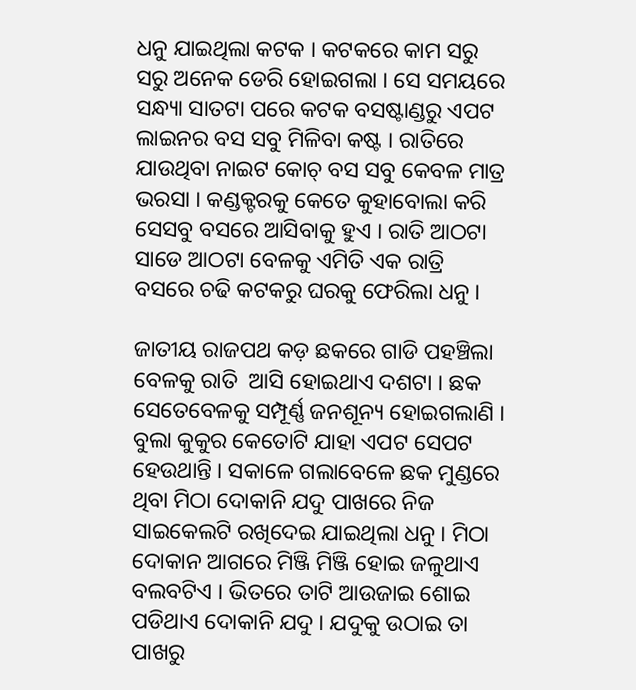ଧନୁ ଯାଇଥିଲା କଟକ । କଟକରେ କାମ ସରୁ ସରୁ ଅନେକ ଡେରି ହୋଇଗଲା । ସେ ସମୟରେ ସନ୍ଧ୍ୟା ସାତଟା ପରେ କଟକ ବସଷ୍ଟାଣ୍ଡରୁ ଏପଟ ଲାଇନର ବସ ସବୁ ମିଳିବା କଷ୍ଟ । ରାତିରେ ଯାଉଥିବା ନାଇଟ କୋଚ୍ ବସ ସବୁ କେବଳ ମାତ୍ର ଭରସା । କଣ୍ଡକ୍ଟରକୁ କେତେ କୁହାବୋଲା କରି ସେସବୁ ବସରେ ଆସିବାକୁ ହୁଏ । ରାତି ଆଠଟା ସାଡେ ଆଠଟା ବେଳକୁ ଏମିତି ଏକ ରାତ୍ରି ବସରେ ଚଢି କଟକରୁ ଘରକୁ ଫେରିଲା ଧନୁ ।

ଜାତୀୟ ରାଜପଥ କଡ଼ ଛକରେ ଗାଡି ପହଞ୍ଚିଲା ବେଳକୁ ରାତି  ଆସି ହୋଇଥାଏ ଦଶଟା । ଛକ ସେତେବେଳକୁ ସମ୍ପୂର୍ଣ୍ଣ ଜନଶୂନ୍ୟ ହୋଇଗଲାଣି । ବୁଲା କୁକୁର କେତୋଟି ଯାହା ଏପଟ ସେପଟ ହେଉଥାନ୍ତି । ସକାଳେ ଗଲାବେଳେ ଛକ ମୁଣ୍ଡରେ ଥିବା ମିଠା ଦୋକାନି ଯଦୁ ପାଖରେ ନିଜ ସାଇକେଲଟି ରଖିଦେଇ ଯାଇଥିଲା ଧନୁ । ମିଠା ଦୋକାନ ଆଗରେ ମିଞ୍ଜି ମିଞ୍ଜି ହୋଇ ଜଳୁଥାଏ ବଲବଟିଏ । ଭିତରେ ତାଟି ଆଉଜାଇ ଶୋଇ ପଡିଥାଏ ଦୋକାନି ଯଦୁ । ଯଦୁକୁ ଉଠାଇ ତା ପାଖରୁ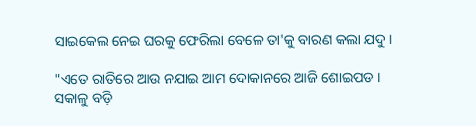ସାଇକେଲ ନେଇ ଘରକୁ ଫେରିଲା ବେଳେ ତା'କୁ ବାରଣ କଲା ଯଦୁ ।

"ଏତେ ରାତିରେ ଆଉ ନଯାଇ ଆମ ଦୋକାନରେ ଆଜି ଶୋଇପଡ । ସକାଳୁ ବଡ଼ି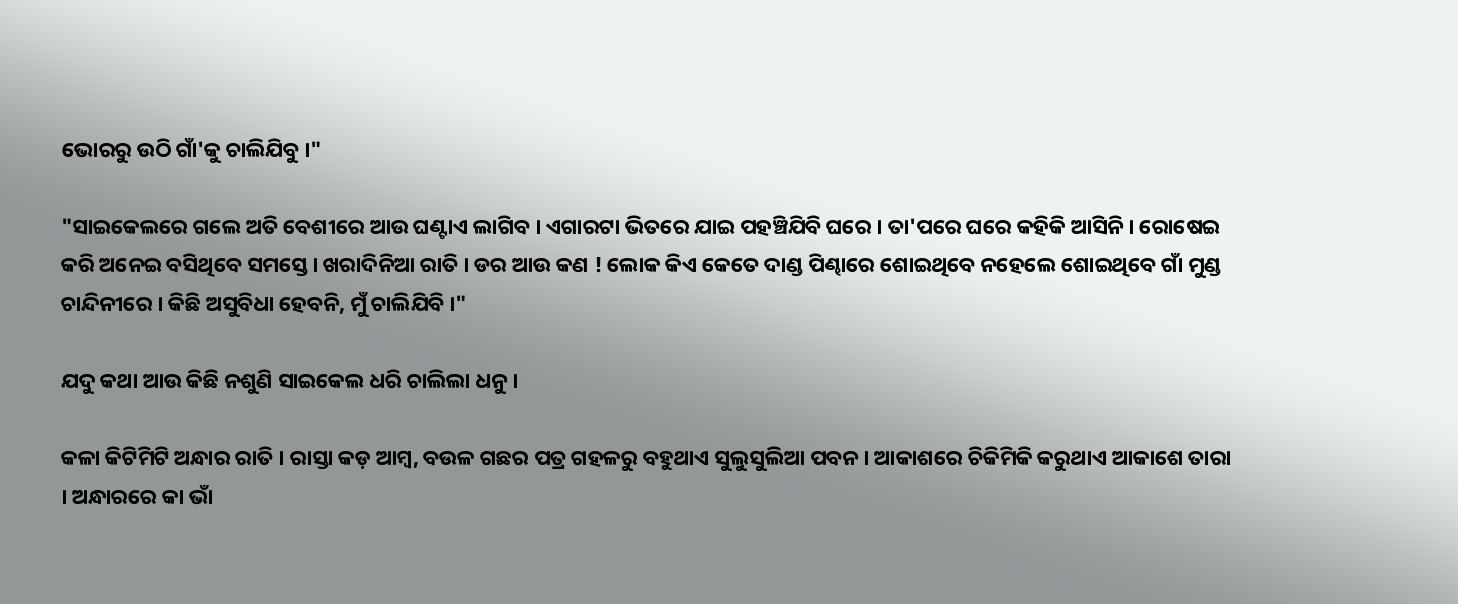ଭୋରରୁ ଉଠି ଗାଁ'କୁ ଚାଲିଯିବୁ ।"

"ସାଇକେଲରେ ଗଲେ ଅତି ବେଶୀରେ ଆଉ ଘଣ୍ଟାଏ ଲାଗିବ । ଏଗାରଟା ଭିତରେ ଯାଇ ପହଞ୍ଚିଯିବି ଘରେ । ତା'ପରେ ଘରେ କହିକି ଆସିନି । ରୋଷେଇ କରି ଅନେଇ ବସିଥିବେ ସମସ୍ତେ । ଖରାଦିନିଆ ରାତି । ଡର ଆଉ କଣ ! ଲୋକ କିଏ କେତେ ଦାଣ୍ଡ ପିଣ୍ଢାରେ ଶୋଇଥିବେ ନହେଲେ ଶୋଇଥିବେ ଗାଁ ମୁଣ୍ଡ ଚାନ୍ଦିନୀରେ । କିଛି ଅସୁବିଧା ହେବନି, ମୁଁ ଚାଲିଯିବି ।"

ଯଦୁ କଥା ଆଉ କିଛି ନଶୁଣି ସାଇକେଲ ଧରି ଚାଲିଲା ଧନୁ ।

କଳା କିଟିମିଟି ଅନ୍ଧାର ରାତି । ରାସ୍ତା କଡ଼ ଆମ୍ବ, ବଉଳ ଗଛର ପତ୍ର ଗହଳରୁ ବହୁଥାଏ ସୁଲୁସୁଲିଆ ପବନ । ଆକାଶରେ ଚିକିମିକି କରୁଥାଏ ଆକାଶେ ତାରା । ଅନ୍ଧାରରେ କା ଭାଁ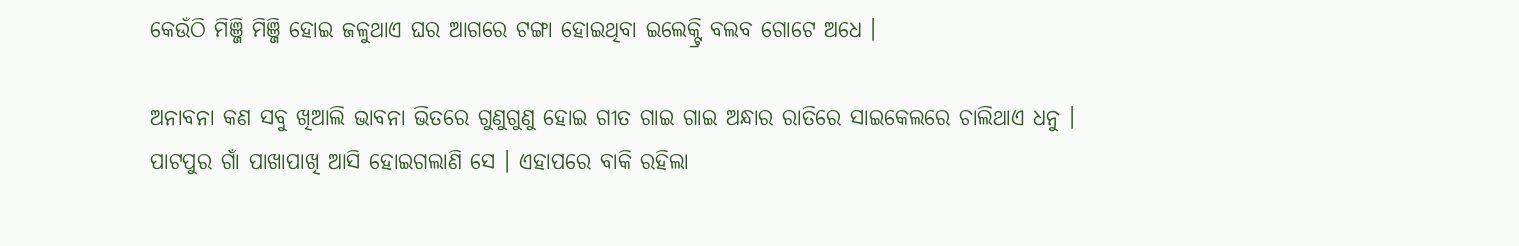କେଉଁଠି ମିଞ୍ଜି ମିଞ୍ଜି ହୋଇ ଜଳୁଥାଏ ଘର ଆଗରେ ଟଙ୍ଗା ହୋଇଥିବା ଇଲେକ୍ଟ୍ରି ବଲବ ଗୋଟେ ଅଧେ ।

ଅନାବନା କଣ ସବୁ ଖିଆଲି ଭାବନା ଭିତରେ ଗୁଣୁଗୁଣୁ ହୋଇ ଗୀତ ଗାଇ ଗାଇ ଅନ୍ଧାର ରାତିରେ ସାଇକେଲରେ ଚାଲିଥାଏ ଧନୁ । ପାଟପୁର ଗାଁ ପାଖାପାଖି ଆସି ହୋଇଗଲାଣି ସେ । ଏହାପରେ ବାକି ରହିଲା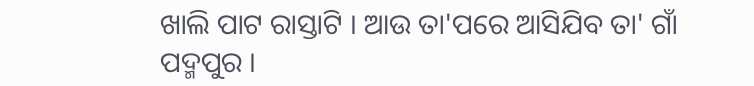ଖାଲି ପାଟ ରାସ୍ତାଟି । ଆଉ ତା'ପରେ ଆସିଯିବ ତା' ଗାଁ ପଦ୍ମପୁର ।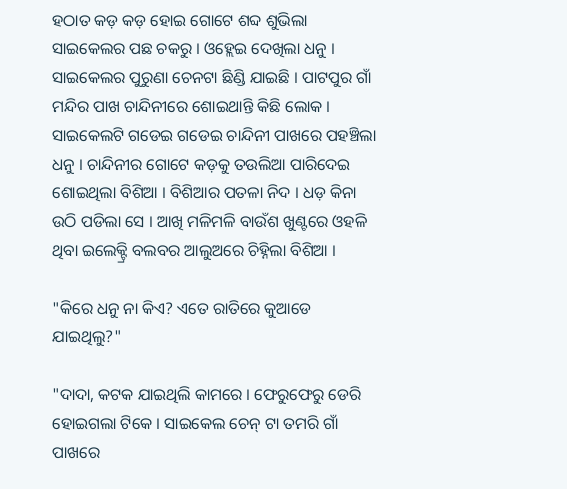ହଠାତ କଡ଼ କଡ଼ ହୋଇ ଗୋଟେ ଶବ୍ଦ ଶୁଭିଲା ସାଇକେଲର ପଛ ଚକରୁ । ଓହ୍ଲେଇ ଦେଖିଲା ଧନୁ । ସାଇକେଲର ପୁରୁଣା ଚେନଟା ଛିଣ୍ଡି ଯାଇଛି । ପାଟପୁର ଗାଁ ମନ୍ଦିର ପାଖ ଚାନ୍ଦିନୀରେ ଶୋଇଥାନ୍ତି କିଛି ଲୋକ । ସାଇକେଲଟି ଗଡେଇ ଗଡେଇ ଚାନ୍ଦିନୀ ପାଖରେ ପହଞ୍ଚିଲା ଧନୁ । ଚାନ୍ଦିନୀର ଗୋଟେ କଡ଼କୁ ତଉଲିଆ ପାରିଦେଇ ଶୋଇଥିଲା ବିଶିଆ । ବିଶିଆର ପତଳା ନିଦ । ଧଡ଼ କିନା ଉଠି ପଡିଲା ସେ । ଆଖି ମଳିମଳି ବାଉଁଶ ଖୁଣ୍ଟରେ ଓହଳି ଥିବା ଇଲେକ୍ଟ୍ରି ବଲବର ଆଲୁଅରେ ଚିହ୍ନିଲା ବିଶିଆ ।

"କିରେ ଧନୁ ନା କିଏ? ଏତେ ରାତିରେ କୁଆଡେ ଯାଇଥିଲୁ?"

"ଦାଦା, କଟକ ଯାଇଥିଲି କାମରେ । ଫେରୁଫେରୁ ଡେରି ହୋଇଗଲା ଟିକେ । ସାଇକେଲ ଚେନ୍ ଟା ତମରି ଗାଁ ପାଖରେ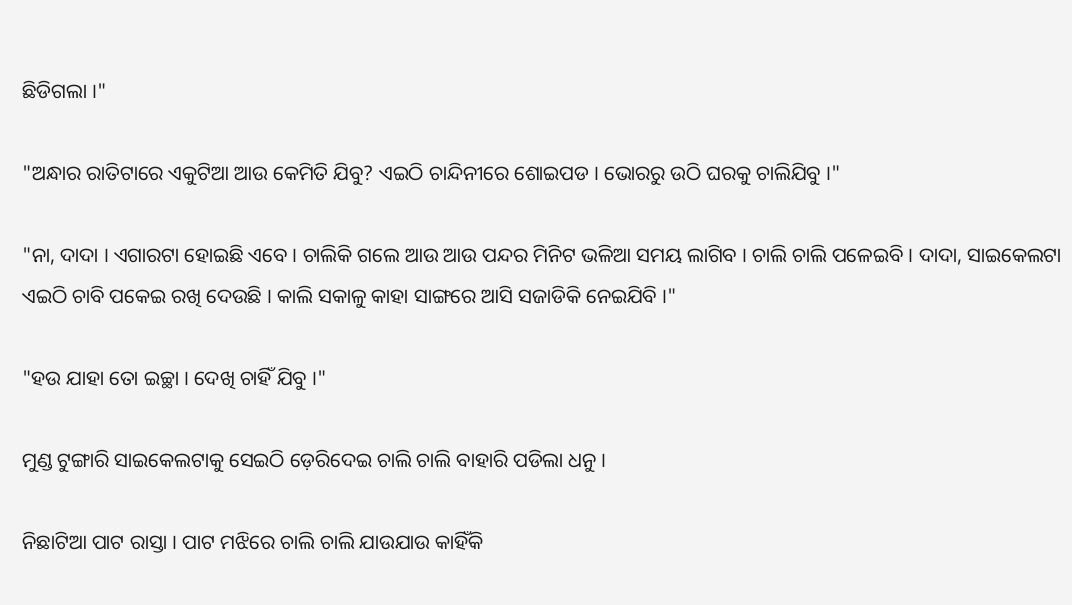ଛିଡିଗଲା ।"

"ଅନ୍ଧାର ରାତିଟାରେ ଏକୁଟିଆ ଆଉ କେମିତି ଯିବୁ? ଏଇଠି ଚାନ୍ଦିନୀରେ ଶୋଇପଡ । ଭୋରରୁ ଉଠି ଘରକୁ ଚାଲିଯିବୁ ।"

"ନା, ଦାଦା । ଏଗାରଟା ହୋଇଛି ଏବେ । ଚାଲିକି ଗଲେ ଆଉ ଆଉ ପନ୍ଦର ମିନିଟ ଭଳିଆ ସମୟ ଲାଗିବ । ଚାଲି ଚାଲି ପଳେଇବି । ଦାଦା, ସାଇକେଲଟା ଏଇଠି ଚାବି ପକେଇ ରଖି ଦେଉଛି । କାଲି ସକାଳୁ କାହା ସାଙ୍ଗରେ ଆସି ସଜାଡିକି ନେଇଯିବି ।"

"ହଉ ଯାହା ତୋ ଇଚ୍ଛା । ଦେଖି ଚାହିଁ ଯିବୁ ।"

ମୁଣ୍ଡ ଟୁଙ୍ଗାରି ସାଇକେଲଟାକୁ ସେଇଠି ଡ଼େରିଦେଇ ଚାଲି ଚାଲି ବାହାରି ପଡିଲା ଧନୁ ।

ନିଛାଟିଆ ପାଟ ରାସ୍ତା । ପାଟ ମଝିରେ ଚାଲି ଚାଲି ଯାଉଯାଉ କାହିଁକି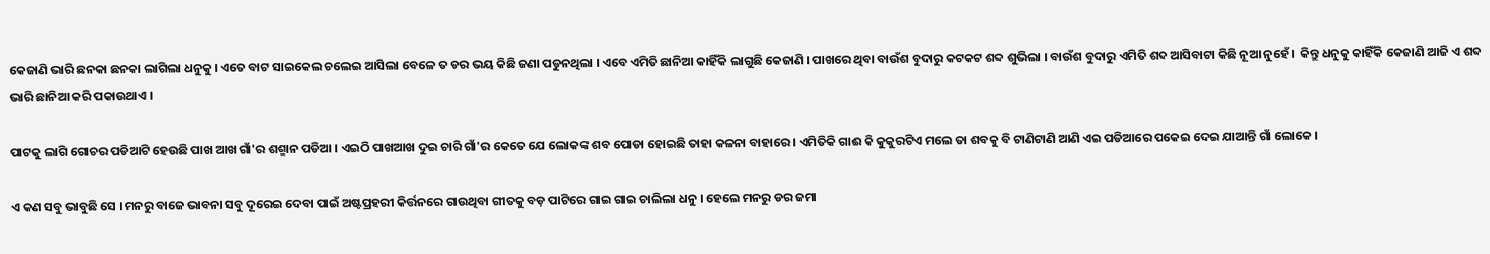କେଜାଣି ଭାରି ଛନକା ଛନକା ଲାଗିଲା ଧନୁକୁ । ଏତେ ବାଟ ସାଇକେଲ ଚଲେଇ ଆସିଲା ବେଳେ ତ ଡର ଭୟ କିଛି ଜଣା ପଡୁନଥିଲା । ଏବେ ଏମିତି ଛାନିଆ କାହିଁକି ଲାଗୁଛି କେଜାଣି । ପାଖରେ ଥିବା ବାଉଁଶ ବୁଦାରୁ କଟକଟ ଶବ୍ଦ ଶୁଭିଲା । ବାଉଁଶ ବୁଦାରୁ ଏମିତି ଶବ୍ଦ ଆସିବାଟା କିଛି ନୂଆ ନୁହେଁ ।  କିନ୍ତୁ ଧନୁକୁ କାହିଁକି କେଜାଣି ଆଜି ଏ ଶବ୍ଦ ଭାରି ଛାନିଆ କରି ପକାଉଥାଏ ।

ପାଟକୁ ଲାଗି ଗୋଚର ପଡିଆଟି ହେଉଛି ପାଖ ଆଖ ଗାଁ'ର ଶଶ୍ମାନ ପଡିଆ । ଏଇଠି ପାଖଆଖ ଦୁଇ ଚାରି ଗାଁ'ର କେତେ ଯେ ଲୋକଙ୍କ ଶବ ପୋଡା ହୋଇଛି ତାହା କଳନା ବାହାରେ । ଏମିତିକି ଗାଈ କି କୁକୁରଟିଏ ମଲେ ତା ଶବକୁ ବି ଟାଣିଟାଣି ଆଣି ଏଇ ପଡିଆରେ ପକେଇ ଦେଇ ଯାଆନ୍ତି ଗାଁ ଲୋକେ ।

ଏ କଣ ସବୁ ଭାବୁଛି ସେ । ମନରୁ ବାଜେ ଭାବନା ସବୁ ଦୂରେଇ ଦେବା ପାଇଁ ଅଷ୍ଟପ୍ରହରୀ କିର୍ତ୍ତନରେ ଗାଉଥିବା ଗୀତକୁ ବଡ଼ ପାଟିରେ ଗାଇ ଗାଇ ଚାଲିଲା ଧନୁ । ହେଲେ ମନରୁ ଡର ଜମା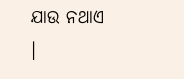ଯାଉ ନଥାଏ ।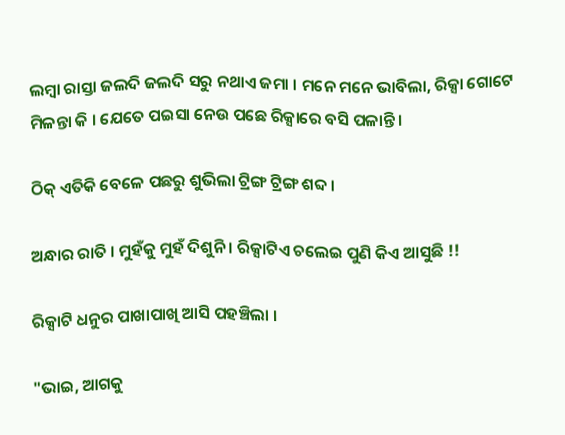ଲମ୍ବା ରାସ୍ତା ଜଲଦି ଜଲଦି ସରୁ ନଥାଏ ଜମା । ମନେ ମନେ ଭାବିଲା, ରିକ୍ସା ଗୋଟେ ମିଳନ୍ତା କି । ଯେତେ ପଇସା ନେଉ ପଛେ ରିକ୍ସାରେ ବସି ପଳାନ୍ତି ।

ଠିକ୍ ଏତିକି ବେଳେ ପଛରୁ ଶୁଭିଲା ଟ୍ରିଙ୍ଗ ଟ୍ରିଙ୍ଗ ଶବ୍ଦ ।

ଅନ୍ଧାର ରାତି । ମୁହଁକୁ ମୁହଁ ଦିଶୁନି । ରିକ୍ସାଟିଏ ଚଲେଇ ପୁଣି କିଏ ଆସୁଛି !!

ରିକ୍ସାଟି ଧନୁର ପାଖାପାଖି ଆସି ପହଞ୍ଚିଲା ।

"ଭାଇ, ଆଗକୁ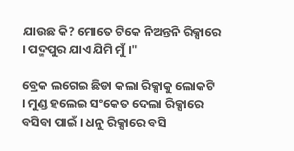ଯାଉଛ କି? ମୋତେ ଟିକେ ନିଅନ୍ତନି ରିକ୍ସାରେ । ପଦ୍ମପୁର ଯାଏ ଯିମି ମୁଁ ।"

ବ୍ରେକ ଲଗେଇ ଛିଡା କଲା ରିକ୍ସାକୁ ଲୋକଟି । ମୁଣ୍ଡ ହଲେଇ ସଂକେତ ଦେଲା ରିକ୍ସାରେ ବସିବା ପାଇଁ । ଧନୁ ରିକ୍ସାରେ ବସି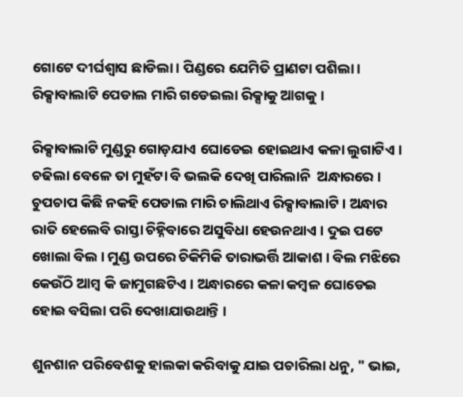ଗୋଟେ ଦୀର୍ଘଶ୍ଵାସ ଛାଡିଲା । ପିଣ୍ଡରେ ଯେମିତି ପ୍ରାଣଟା ପଶିଲା । ରିକ୍ସାବାଲାଟି ପେଡାଲ ମାରି ଗଡେଇଲା ରିକ୍ସାକୁ ଆଗକୁ ।

ରିକ୍ସାବାଲାଟି ମୁଣ୍ଡରୁ ଗୋଡ଼ଯାଏ ଘୋଡେଇ ହୋଇଥାଏ କଳା ଲୁଗାଟିଏ । ଚଢିଲା ବେଳେ ତା ମୁହଁଟା ବି ଭଲକି ଦେଖି ପାରିଲାନି  ଅନ୍ଧାରରେ । ଚୁପଚାପ କିଛି ନକହି ପେଡାଲ ମାରି ଚାଲିଥାଏ ରିକ୍ସାବାଲାଟି । ଅନ୍ଧାର ରାତି ହେଲେବି ରାସ୍ତା ଚିହ୍ନିବାରେ ଅସୁବିଧା ହେଉନଥାଏ । ଦୁଇ ପଟେ ଖୋଲା ବିଲ । ମୁଣ୍ଡ ଉପରେ ଚିକିମିକି ତାରାଭର୍ତ୍ତି ଆକାଶ । ବିଲ ମଝିରେ କେଉଁଠି ଆମ୍ବ କି ଜାମୁଗଛଟିଏ । ଅନ୍ଧାରରେ କଳା କମ୍ବଳ ଘୋଡେଇ ହୋଇ ବସିଲା ପରି ଦେଖାଯାଉଥାନ୍ତି ।

ଶୁନଶାନ ପରିବେଶକୁ ହାଲକା କରିବାକୁ ଯାଇ ପଚାରିଲା ଧନୁ, " ଭାଇ,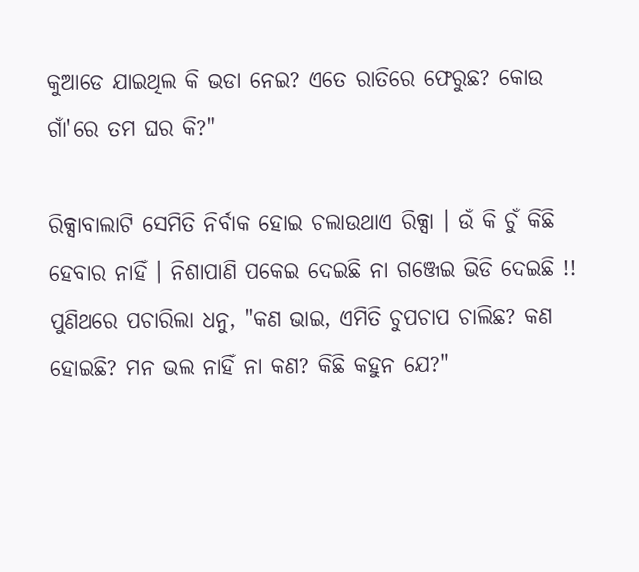କୁଆଡେ ଯାଇଥିଲ କି ଭଡା ନେଇ? ଏତେ ରାତିରେ ଫେରୁଛ? କୋଉ ଗାଁ'ରେ ତମ ଘର କି?"

ରିକ୍ସାବାଲାଟି ସେମିତି ନିର୍ବାକ ହୋଇ ଚଲାଉଥାଏ ରିକ୍ସା । ଉଁ କି ଚୁଁ କିଛି ହେବାର ନାହିଁ । ନିଶାପାଣି ପକେଇ ଦେଇଛି ନା ଗଞ୍ଜେଇ ଭିଡି ଦେଇଛି !! ପୁଣିଥରେ ପଚାରିଲା ଧନୁ, "କଣ ଭାଇ, ଏମିତି ଚୁପଚାପ ଚାଲିଛ? କଣ ହୋଇଛି? ମନ ଭଲ ନାହିଁ ନା କଣ? କିଛି କହୁନ ଯେ?"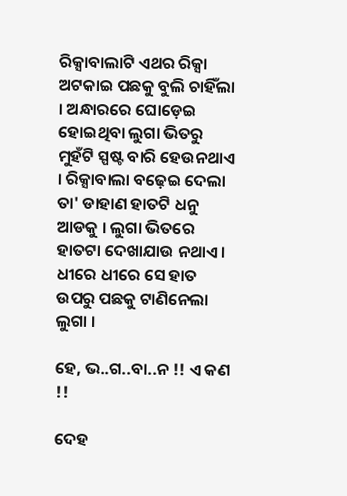ରିକ୍ସାବାଲାଟି ଏଥର ରିକ୍ସା ଅଟକାଇ ପଛକୁ ବୁଲି ଚାହିଁଲା । ଅନ୍ଧାରରେ ଘୋଡ଼େଇ ହୋଇଥିବା ଲୁଗା ଭିତରୁ ମୁହଁଟି ସ୍ପଷ୍ଟ ବାରି ହେଉନଥାଏ । ରିକ୍ସାବାଲା ବଢ଼େଇ ଦେଲା ତା' ଡାହାଣ ହାତଟି ଧନୁ ଆଡକୁ । ଲୁଗା ଭିତରେ ହାତଟା ଦେଖାଯାଉ ନଥାଏ । ଧୀରେ ଧୀରେ ସେ ହାତ ଉପରୁ ପଛକୁ ଟାଣିନେଲା ଲୁଗା ।

ହେ, ଭ..ଗ..ବା..ନ !! ଏ କଣ !!

ଦେହ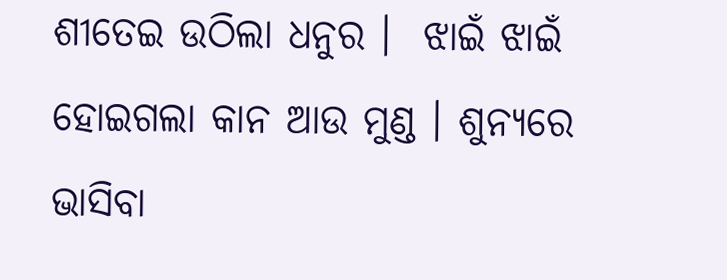ଶୀତେଇ ଉଠିଲା ଧନୁର ।  ଝାଇଁ ଝାଇଁ ହୋଇଗଲା କାନ ଆଉ ମୁଣ୍ଡ । ଶୁନ୍ୟରେ ଭାସିବା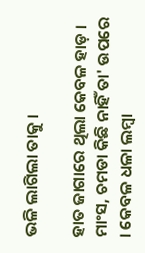ଭଳି ଲାଗିଲା ତାକୁ ।

ହାତ ଜାଗାରେ ଥିଲା କେବଳ ହାଡ଼ ।  ମାଂସ, ଚମଡା କିଛି ନାହିଁ ତା' ଉପରେ । କେବଳ ଧଳା ଲମ୍ବା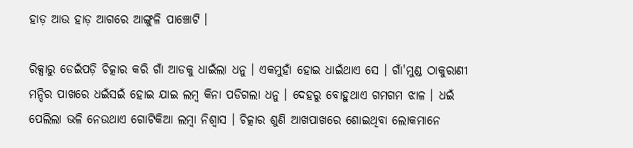ହାଡ଼ ଆଉ ହାଡ଼ ଆଗରେ ଆଙ୍ଗୁଳି ପାଞ୍ଚୋଟି ।

ରିକ୍ସାରୁ ଡେଇଁପଡ଼ି ଚିତ୍କାର କରି ଗାଁ ଆଡକୁ ଧାଇଁଲା ଧନୁ । ଏକମୁହାଁ ହୋଇ ଧାଇଁଥାଏ ସେ । ଗାଁ'ମୁଣ୍ଡ ଠାକୁରାଣୀ ମନ୍ଦିର ପାଖରେ ଧଇଁସଇଁ ହୋଇ ଯାଇ ଲମ୍ବ କିନା ପଡିଗଲା ଧନୁ । ଦେହରୁ ବୋହୁଥାଏ ଗମଗମ ଝାଳ । ଧଇଁ ପେଲିଲା ଭଳି ନେଉଥାଏ ଗୋଟିକିଆ ଲମ୍ବା ନିଶ୍ଵାସ । ଚିତ୍କାର ଶୁଣି ଆଖପାଖରେ ଶୋଇଥିବା ଲୋକମାନେ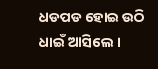ଧଡପଡ ହୋଇ ଉଠି ଧାଇଁ ଆସିଲେ ।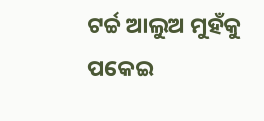ଟର୍ଚ୍ଚ ଆଲୁଅ ମୁହଁକୁ ପକେଇ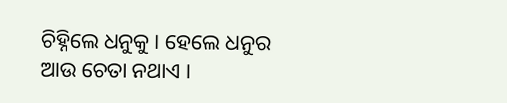ଚିହ୍ନିଲେ ଧନୁକୁ । ହେଲେ ଧନୁର ଆଉ ଚେତା ନଥାଏ ।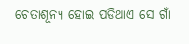ଚେତାଶୂନ୍ୟ ହୋଇ ପଡିଥାଏ ସେ ଗାଁ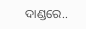ଦାଣ୍ଡରେ..